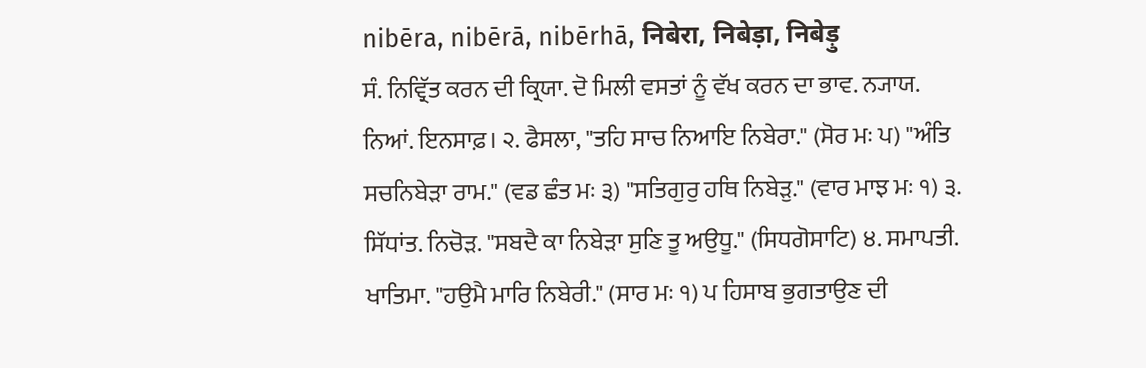nibēra, nibērā, nibērhā, निबेरा, निबेड़ा, निबेड़ु
ਸੰ. ਨਿਵ੍ਰਿੱਤ ਕਰਨ ਦੀ ਕ੍ਰਿਯਾ. ਦੋ ਮਿਲੀ ਵਸਤਾਂ ਨੂੰ ਵੱਖ ਕਰਨ ਦਾ ਭਾਵ. ਨ੍ਯਾਯ. ਨਿਆਂ. ਇਨਸਾਫ਼। ੨. ਫੈਸਲਾ, "ਤਹਿ ਸਾਚ ਨਿਆਇ ਨਿਬੇਰਾ." (ਸੋਰ ਮਃ ਪ) "ਅੰਤਿ ਸਚਨਿਬੇੜਾ ਰਾਮ." (ਵਡ ਛੰਤ ਮਃ ੩) "ਸਤਿਗੁਰੁ ਹਥਿ ਨਿਬੇੜੁ." (ਵਾਰ ਮਾਝ ਮਃ ੧) ੩. ਸਿੱਧਾਂਤ. ਨਿਚੋੜ. "ਸਬਦੈ ਕਾ ਨਿਬੇੜਾ ਸੁਣਿ ਤੂ ਅਉਧੂ." (ਸਿਧਗੋਸਾਟਿ) ੪. ਸਮਾਪਤੀ. ਖਾਤਿਮਾ. "ਹਉਮੈ ਮਾਰਿ ਨਿਬੇਰੀ." (ਸਾਰ ਮਃ ੧) ਪ ਹਿਸਾਬ ਭੁਗਤਾਉਣ ਦੀ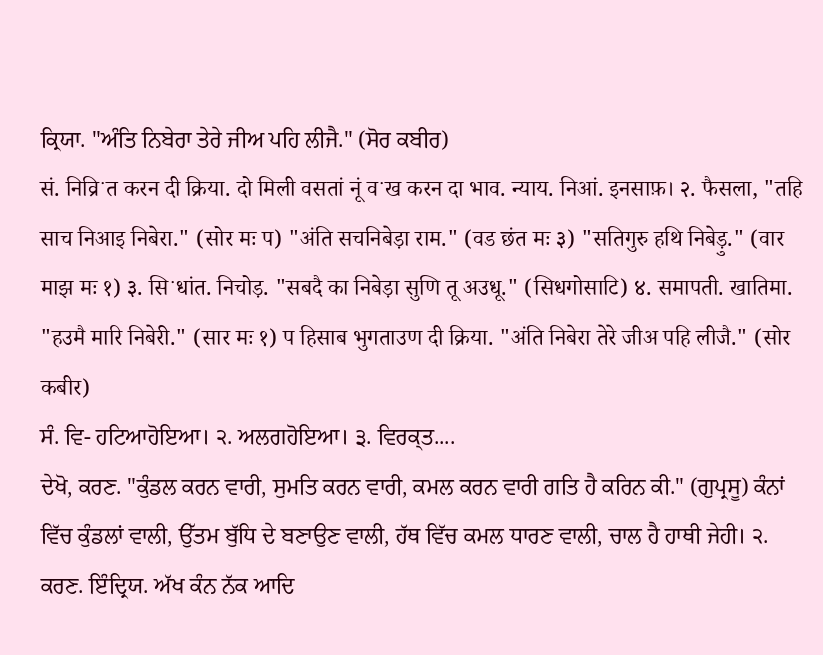ਕ੍ਰਿਯਾ. "ਅੰਤਿ ਨਿਬੇਰਾ ਤੇਰੇ ਜੀਅ ਪਹਿ ਲੀਜੈ." (ਸੋਰ ਕਬੀਰ)
सं. निव्रिॱत करन दी क्रिया. दो मिली वसतां नूं वॱख करन दा भाव. न्याय. निआं. इनसाफ़। २. फैसला, "तहि साच निआइ निबेरा." (सोर मः प) "अंति सचनिबेड़ा राम." (वड छंत मः ३) "सतिगुरु हथि निबेड़ु." (वार माझ मः १) ३. सिॱधांत. निचोड़. "सबदै का निबेड़ा सुणि तू अउधू." (सिधगोसाटि) ४. समापती. खातिमा. "हउमै मारि निबेरी." (सार मः १) प हिसाब भुगताउण दी क्रिया. "अंति निबेरा तेरे जीअ पहि लीजै." (सोर कबीर)
ਸੰ. ਵਿ- ਹਟਿਆਹੋਇਆ। ੨. ਅਲਗਹੋਇਆ। ੩. ਵਿਰਕ੍ਤ....
ਦੇਖੋ, ਕਰਣ. "ਕੁੰਡਲ ਕਰਨ ਵਾਰੀ, ਸੁਮਤਿ ਕਰਨ ਵਾਰੀ, ਕਮਲ ਕਰਨ ਵਾਰੀ ਗਤਿ ਹੈ ਕਰਿਨ ਕੀ." (ਗੁਪ੍ਰਸੂ) ਕੰਨਾਂ ਵਿੱਚ ਕੁੰਡਲਾਂ ਵਾਲੀ, ਉੱਤਮ ਬੁੱਧਿ ਦੇ ਬਣਾਉਣ ਵਾਲੀ, ਹੱਥ ਵਿੱਚ ਕਮਲ ਧਾਰਣ ਵਾਲੀ, ਚਾਲ ਹੈ ਹਾਥੀ ਜੇਹੀ। ੨. ਕਰਣ. ਇੰਦ੍ਰਿਯ. ਅੱਖ ਕੰਨ ਨੱਕ ਆਦਿ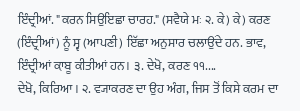ਇੰਦ੍ਰੀਆਂ. "ਕਰਨ ਸਿਉਇਛਾ ਚਾਰਹ." (ਸਵੈਯੇ ਮਃ ੨. ਕੇ) ਕੇ) ਕਰਣ (ਇੰਦ੍ਰੀਆਂ) ਨੂੰ ਸ੍ਵ (ਆਪਣੀ) ਇੱਛਾ ਅਨੁਸਾਰ ਚਲਾਉਂਦੇ ਹਨ. ਭਾਵ, ਇੰਦ੍ਰੀਆਂ ਕ਼ਾਬੂ ਕੀਤੀਆਂ ਹਨ। ੩. ਦੇਖੋ, ਕਰਣ ੧੧....
ਦੇਖੋ, ਕਿਰਿਆ। ੨. ਵ੍ਯਾਕਰਣ ਦਾ ਉਹ ਅੰਗ, ਜਿਸ ਤੋਂ ਕਿਸੇ ਕਰਮ ਦਾ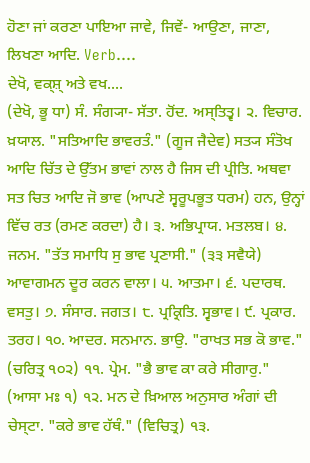ਹੋਣਾ ਜਾਂ ਕਰਣਾ ਪਾਇਆ ਜਾਵੇ, ਜਿਵੇਂ- ਆਉਣਾ, ਜਾਣਾ, ਲਿਖਣਾ ਆਦਿ. Verb....
ਦੇਖੋ, ਵਕ੍ਸ਼੍ ਅਤੇ ਵਖ....
(ਦੇਖੋ, ਭੂ ਧਾ) ਸੰ. ਸੰਗ੍ਯਾ- ਸੱਤਾ. ਹੋਂਦ. ਅਸ੍ਤਿਤ੍ਵ। ੨. ਵਿਚਾਰ. ਖ਼ਯਾਲ. "ਸਤਿਆਦਿ ਭਾਵਰਤੰ." (ਗੂਜ ਜੈਦੇਵ) ਸਤ੍ਯ ਸੰਤੋਖ ਆਦਿ ਚਿੱਤ ਦੇ ਉੱਤਮ ਭਾਵਾਂ ਨਾਲ ਹੈ ਜਿਸ ਦੀ ਪ੍ਰੀਤਿ. ਅਥਵਾ ਸਤ ਚਿਤ ਆਦਿ ਜੋ ਭਾਵ (ਆਪਣੇ ਸ੍ਵਰੂਪਭੂਤ ਧਰਮ) ਹਨ, ਉਨ੍ਹਾਂ ਵਿੱਚ ਰਤ (ਰਮਣ ਕਰਦਾ) ਹੈ। ੩. ਅਭਿਪ੍ਰਾਯ. ਮਤਲਬ। ੪. ਜਨਮ. "ਤੱਤ ਸਮਾਧਿ ਸੁ ਭਾਵ ਪ੍ਰਣਾਸੀ." (੩੩ ਸਵੈਯੇ) ਆਵਾਗਮਨ ਦੂਰ ਕਰਨ ਵਾਲਾ। ੫. ਆਤਮਾ। ੬. ਪਦਾਰਥ. ਵਸਤੁ। ੭. ਸੰਸਾਰ. ਜਗਤ। ੮. ਪ੍ਰਕ੍ਰਿਤਿ. ਸ੍ਵਭਾਵ। ੯. ਪ੍ਰਕਾਰ. ਤਰਹ। ੧੦. ਆਦਰ. ਸਨਮਾਨ. ਭਾਉ. "ਰਾਖਤ ਸਭ ਕੋ ਭਾਵ." (ਚਰਿਤ੍ਰ ੧੦੨) ੧੧. ਪ੍ਰੇਮ. "ਭੈ ਭਾਵ ਕਾ ਕਰੇ ਸੀਗਾਰੁ." (ਆਸਾ ਮਃ ੧) ੧੨. ਮਨ ਦੇ ਖ਼ਿਆਲ ਅਨੁਸਾਰ ਅੰਗਾਂ ਦੀ ਚੇਸ੍ਟਾ. "ਕਰੇ ਭਾਵ ਹੱਥੰ." (ਵਿਚਿਤ੍ਰ) ੧੩.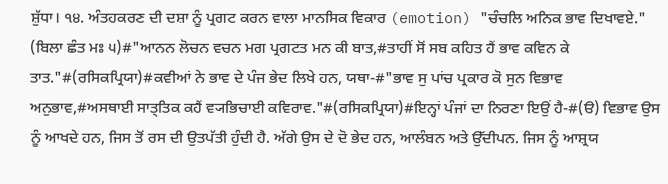ਸ਼ੁੱਧਾ। ੧੪. ਅੰਤਹਕਰਣ ਦੀ ਦਸ਼ਾ ਨੂੰ ਪ੍ਰਗਟ ਕਰਨ ਵਾਲਾ ਮਾਨਸਿਕ ਵਿਕਾਰ (emotion) "ਚੰਚਲਿ ਅਨਿਕ ਭਾਵ ਦਿਖਾਵਏ." (ਬਿਲਾ ਛੰਤ ਮਃ ੫)#"ਆਨਨ ਲੋਚਨ ਵਚਨ ਮਗ ਪ੍ਰਗਟਤ ਮਨ ਕੀ ਬਾਤ,#ਤਾਹੀਂ ਸੋਂ ਸਬ ਕਹਿਤ ਹੈਂ ਭਾਵ ਕਵਿਨ ਕੇ ਤਾਤ."#(ਰਸਿਕਪ੍ਰਿਯਾ)#ਕਵੀਆਂ ਨੇ ਭਾਵ ਦੇ ਪੰਜ ਭੇਦ ਲਿਖੇ ਹਨ, ਯਥਾ-#"ਭਾਵ ਸੁ ਪਾਂਚ ਪ੍ਰਕਾਰ ਕੋ ਸੁਨ ਵਿਭਾਵ ਅਨੁਭਾਵ,#ਅਸਥਾਈ ਸਾਤ੍ਤਿਕ ਕਹੈਂ ਵ੍ਯਭਿਚਾਈ ਕਵਿਰਾਵ."#(ਰਸਿਕਪ੍ਰਿਯਾ)#ਇਨ੍ਹਾਂ ਪੰਜਾਂ ਦਾ ਨਿਰਣਾ ਇਉਂ ਹੈ-#(ੳ) ਵਿਭਾਵ ਉਸ ਨੂੰ ਆਖਦੇ ਹਨ, ਜਿਸ ਤੋਂ ਰਸ ਦੀ ਉਤਪੱਤੀ ਹੁੰਦੀ ਹੈ. ਅੱਗੇ ਉਸ ਦੇ ਦੋ ਭੇਦ ਹਨ, ਆਲੰਬਨ ਅਤੇ ਉੱਦੀਪਨ. ਜਿਸ ਨੂੰ ਆਸ਼੍ਰਯ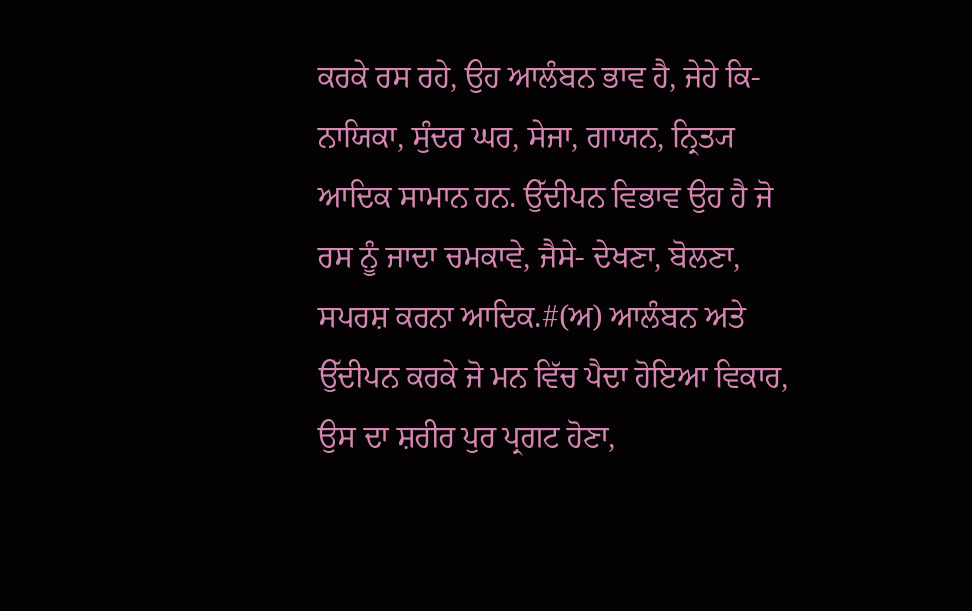ਕਰਕੇ ਰਸ ਰਹੇ, ਉਹ ਆਲੰਬਨ ਭਾਵ ਹੈ, ਜੇਹੇ ਕਿ- ਨਾਯਿਕਾ, ਸੁੰਦਰ ਘਰ, ਸੇਜਾ, ਗਾਯਨ, ਨ੍ਰਿਤ੍ਯ ਆਦਿਕ ਸਾਮਾਨ ਹਨ. ਉੱਦੀਪਨ ਵਿਭਾਵ ਉਹ ਹੈ ਜੋ ਰਸ ਨੂੰ ਜਾਦਾ ਚਮਕਾਵੇ, ਜੈਸੇ- ਦੇਖਣਾ, ਬੋਲਣਾ, ਸਪਰਸ਼ ਕਰਨਾ ਆਦਿਕ.#(ਅ) ਆਲੰਬਨ ਅਤੇ ਉੱਦੀਪਨ ਕਰਕੇ ਜੋ ਮਨ ਵਿੱਚ ਪੈਦਾ ਹੋਇਆ ਵਿਕਾਰ, ਉਸ ਦਾ ਸ਼ਰੀਰ ਪੁਰ ਪ੍ਰਗਟ ਹੋਣਾ,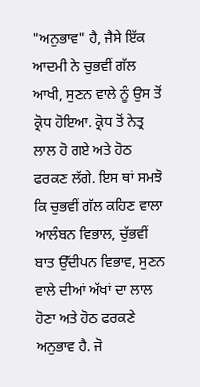"ਅਨੁਭਾਵ" ਹੈ, ਜੈਸੇ ਇੱਕ ਆਦਮੀ ਨੇ ਚੁਭਵੀਂ ਗੱਲ ਆਖੀ, ਸੁਣਨ ਵਾਲੇ ਨੂੰ ਉਸ ਤੋਂ ਕ੍ਰੋਧ ਹੋਇਆ. ਕ੍ਰੋਧ ਤੋਂ ਨੇਤ੍ਰ ਲਾਲ ਹੋ ਗਏ ਅਤੇ ਹੋਠ ਫਰਕਣ ਲੱਗੇ. ਇਸ ਥਾਂ ਸਮਝੋ ਕਿ ਚੁਭਵੀਂ ਗੱਲ ਕਹਿਣ ਵਾਲਾ ਆਲੰਬਨ ਵਿਭਾਲ, ਚੁੱਭਵੀਂ ਬਾਤ ਉੱਦੀਪਨ ਵਿਭਾਵ, ਸੁਣਨ ਵਾਲੇ ਦੀਆਂ ਅੱਖਾਂ ਦਾ ਲਾਲ ਹੋਣਾ ਅਤੇ ਹੋਠ ਫਰਕਣੇ ਅਨੁਭਾਵ ਹੈ. ਜੋ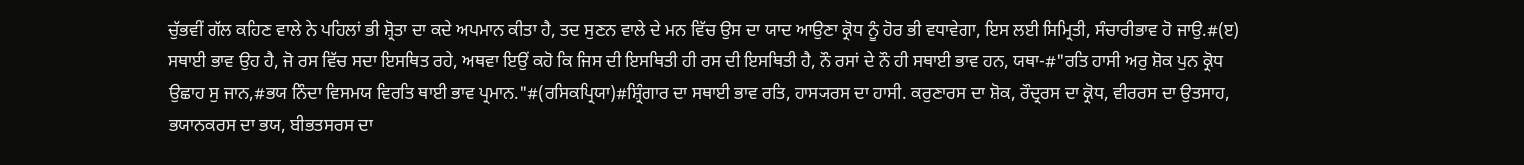ਚੁੱਭਵੀਂ ਗੱਲ ਕਹਿਣ ਵਾਲੇ ਨੇ ਪਹਿਲਾਂ ਭੀ ਸ਼੍ਰੋਤਾ ਦਾ ਕਦੇ ਅਪਮਾਨ ਕੀਤਾ ਹੈ, ਤਦ ਸੁਣਨ ਵਾਲੇ ਦੇ ਮਨ ਵਿੱਚ ਉਸ ਦਾ ਯਾਦ ਆਉਣਾ ਕ੍ਰੋਧ ਨੂੰ ਹੋਰ ਭੀ ਵਧਾਵੇਗਾ, ਇਸ ਲਈ ਸਿਮ੍ਰਿਤੀ, ਸੰਚਾਰੀਭਾਵ ਹੋ ਜਾਉ.#(ੲ) ਸਥਾਈ ਭਾਵ ਉਹ ਹੈ, ਜੋ ਰਸ ਵਿੱਚ ਸਦਾ ਇਸਥਿਤ ਰਹੇ, ਅਥਵਾ ਇਉਂ ਕਹੋ ਕਿ ਜਿਸ ਦੀ ਇਸਥਿਤੀ ਹੀ ਰਸ ਦੀ ਇਸਥਿਤੀ ਹੈ, ਨੌ ਰਸਾਂ ਦੇ ਨੌ ਹੀ ਸਥਾਈ ਭਾਵ ਹਨ, ਯਥਾ-#"ਰਤਿ ਹਾਸੀ ਅਰੁ ਸ਼ੋਕ ਪੁਨ ਕ੍ਰੋਧ ਉਛਾਹ ਸੁ ਜਾਨ,#ਭਯ ਨਿੰਦਾ ਵਿਸਮਯ ਵਿਰਤਿ ਥਾਈ ਭਾਵ ਪ੍ਰਮਾਨ."#(ਰਸਿਕਪ੍ਰਿਯਾ)#ਸ਼੍ਰਿੰਗਾਰ ਦਾ ਸਥਾਈ ਭਾਵ ਰਤਿ, ਹਾਸ੍ਯਰਸ ਦਾ ਹਾਸੀ. ਕਰੁਣਾਰਸ ਦਾ ਸ਼ੋਕ, ਰੌਦ੍ਰਰਸ ਦਾ ਕ੍ਰੋਧ, ਵੀਰਰਸ ਦਾ ਉਤਸਾਹ, ਭਯਾਨਕਰਸ ਦਾ ਭਯ, ਬੀਭਤਸਰਸ ਦਾ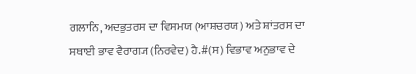ਗਲਾਨਿ, ਅਦਭੁਤਰਸ ਦਾ ਵਿਸਮਯ (ਆਸ਼ਚਰਯ) ਅਤੇ ਸ਼ਾਂਤਰਸ ਦਾ ਸਥਾਈ ਭਾਵ ਵੈਰਾਗ੍ਯ (ਨਿਰਵੇਦ) ਹੈ.#(ਸ) ਵਿਭਾਵ ਅਨੁਭਾਵ ਦੇ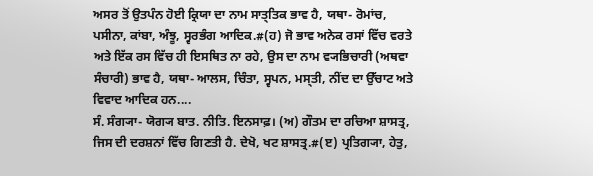ਅਸਰ ਤੋਂ ਉਤਪੰਨ ਹੋਈ ਕ੍ਰਿਯਾ ਦਾ ਨਾਮ ਸਾਤ੍ਤਿਕ ਭਾਵ ਹੈ, ਯਥਾ- ਰੋਮਾਂਚ, ਪਸੀਨਾ, ਕਾਂਬਾ, ਅੰਝੂ, ਸ੍ਵਰਭੰਗ ਆਦਿਕ.#(ਹ) ਜੋ ਭਾਵ ਅਨੇਕ ਰਸਾਂ ਵਿੱਚ ਵਰਤੇ ਅਤੇ ਇੱਕ ਰਸ ਵਿੱਚ ਹੀ ਇਸਥਿਤ ਨਾ ਰਹੇ, ਉਸ ਦਾ ਨਾਮ ਵ੍ਯਭਿਚਾਰੀ (ਅਥਵਾ ਸੰਚਾਰੀ) ਭਾਵ ਹੈ, ਯਥਾ- ਆਲਸ, ਚਿੰਤਾ, ਸ੍ਵਪਨ, ਮਸ੍ਤੀ, ਨੀਂਦ ਦਾ ਉੱਚਾਟ ਅਤੇ ਵਿਵਾਦ ਆਦਿਕ ਹਨ....
ਸੰ. ਸੰਗ੍ਯਾ- ਯੋਗ੍ਯ ਬਾਤ. ਨੀਤਿ. ਇਨਸਾਫ਼। (ਅ) ਗੌਤਮ ਦਾ ਰਚਿਆ ਸ਼ਾਸਤ੍ਰ, ਜਿਸ ਦੀ ਦਰਸ਼ਨਾਂ ਵਿੱਚ ਗਿਣਤੀ ਹੈ. ਦੇਖੋ, ਖਟ ਸ਼ਾਸਤ੍ਰ.#(ੲ) ਪ੍ਰਤਿਗ੍ਯਾ, ਹੇਤੁ,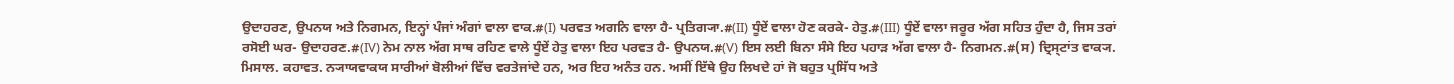ਉਦਾਹਰਣ, ਉਪਨਯ ਅਤੇ ਨਿਗਮਨ, ਇਨ੍ਹਾਂ ਪੰਜਾਂ ਅੰਗਾਂ ਵਾਲਾ ਵਾਕ.#(I) ਪਰਵਤ ਅਗਨਿ ਵਾਲਾ ਹੈ- ਪ੍ਰਤਿਗ੍ਯਾ.#(II) ਧੂੰਏਂ ਵਾਲਾ ਹੋਣ ਕਰਕੇ- ਹੇਤੁ.#(III) ਧੂੰਏਂ ਵਾਲਾ ਜਰੂਰ ਅੱਗ ਸਹਿਤ ਹੁੰਦਾ ਹੈ, ਜਿਸ ਤਰਾਂ ਰਸੋਈ ਘਰ- ਉਦਾਹਰਣ.#(IV) ਨੇਮ ਨਾਲ ਅੱਗ ਸਾਥ ਰਹਿਣ ਵਾਲੇ ਧੂੰਏਂ ਹੇਤੁ ਵਾਲਾ ਇਹ ਪਰਵਤ ਹੈ- ਉਪਨਯ.#(V) ਇਸ ਲਈ ਬਿਨਾ ਸੰਸੇ ਇਹ ਪਹਾੜ ਅੱਗ ਵਾਲਾ ਹੈ- ਨਿਗਮਨ.#(ਸ) ਦ੍ਰਿਸ੍ਟਾਂਤ ਵਾਕ੍ਯ. ਮਿਸਾਲ. ਕਹਾਵਤ. ਨ੍ਯਾਯਵਾਕਯ ਸਾਰੀਆਂ ਬੋਲੀਆਂ ਵਿੱਚ ਵਰਤੇਜਾਂਦੇ ਹਨ, ਅਰ ਇਹ ਅਨੰਤ ਹਨ. ਅਸੀਂ ਇੱਥੇ ਉਹ ਲਿਖਦੇ ਹਾਂ ਜੋ ਬਹੁਤ ਪ੍ਰਸਿੱਧ ਅਤੇ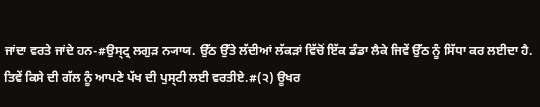ਜਾਂਦਾ ਵਰਤੇ ਜਾਂਦੇ ਹਨ-#ਉਸ੍ਟ੍ਰ ਲਗੁੜ ਨ੍ਯਾਯ. ਉੱਠ ਉੱਤੇ ਲੱਦੀਆਂ ਲੱਕੜਾਂ ਵਿੱਚੋਂ ਇੱਕ ਡੰਡਾ ਲੈਕੇ ਜਿਵੇਂ ਉੱਠ ਨੂੰ ਸਿੱਧਾ ਕਰ ਲਈਦਾ ਹੈ. ਤਿਵੇਂ ਕਿਸੇ ਦੀ ਗੱਲ ਨੂੰ ਆਪਣੇ ਪੱਖ ਦੀ ਪੁਸ੍ਟੀ ਲਈ ਵਰਤੀਏ.#(੨) ਊਖਰ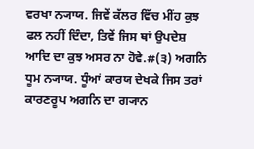ਵਰਖਾ ਨ੍ਯਾਯ. ਜਿਵੇਂ ਕੱਲਰ ਵਿੱਚ ਮੀਂਹ ਕੁਝ ਫਲ ਨਹੀਂ ਦਿੰਦਾ, ਤਿਵੇਂ ਜਿਸ ਥਾਂ ਉਪਦੇਸ਼ ਆਦਿ ਦਾ ਕੁਝ ਅਸਰ ਨਾ ਹੋਵੇ.#(੩) ਅਗਨਿ ਧੂਮ ਨ੍ਯਾਯ. ਧੂੰਆਂ ਕਾਰਯ ਦੇਖਕੇ ਜਿਸ ਤਰਾਂ ਕਾਰਣਰੂਪ ਅਗਨਿ ਦਾ ਗ੍ਯਾਨ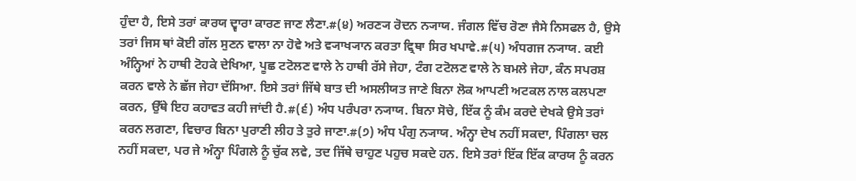ਹੁੰਦਾ ਹੈ, ਇਸੇ ਤਰਾਂ ਕਾਰਯ ਦ੍ਵਾਰਾ ਕਾਰਣ ਜਾਣ ਲੈਣਾ.#(੪) ਅਰਣ੍ਯ ਰੋਦਨ ਨ੍ਯਾਯ. ਜੰਗਲ ਵਿੱਚ ਰੋਣਾ ਜੈਸੇ ਨਿਸਫਲ ਹੈ, ਉਸੇ ਤਰਾਂ ਜਿਸ ਥਾਂ ਕੋਈ ਗੱਲ ਸੁਣਨ ਵਾਲਾ ਨਾ ਹੋਵੇ ਅਤੇ ਵ੍ਯਾਖ੍ਯਾਨ ਕਰਤਾ ਵ੍ਰਿਥਾ ਸਿਰ ਖਪਾਵੇ.#(੫) ਅੰਧਗਜ ਨ੍ਯਾਯ. ਕਈ ਅੰਨ੍ਹਿਆਂ ਨੇ ਹਾਥੀ ਟੋਹਕੇ ਦੇਖਿਆ, ਪੂਛ ਟਟੋਲਣ ਵਾਲੇ ਨੇ ਹਾਥੀ ਰੱਸੇ ਜੇਹਾ, ਟੰਗ ਟਟੋਲਣ ਵਾਲੇ ਨੇ ਬਮਲੇ ਜੇਹਾ, ਕੰਨ ਸਪਰਸ਼ ਕਰਨ ਵਾਲੇ ਨੇ ਛੱਜ ਜੇਹਾ ਦੱਸਿਆ. ਇਸੇ ਤਰਾਂ ਜਿੱਥੇ ਬਾਤ ਦੀ ਅਸਲੀਯਤ ਜਾਣੇ ਬਿਨਾ ਲੋਕ ਆਪਣੀ ਅਟਕਲ ਨਾਲ ਕਲਪਣਾ ਕਰਨ, ਉੱਥੇ ਇਹ ਕਹਾਵਤ ਕਹੀ ਜਾਂਦੀ ਹੈ.#(੬) ਅੰਧ ਪਰੰਪਰਾ ਨ੍ਯਾਯ. ਬਿਨਾ ਸੋਚੇ, ਇੱਕ ਨੂੰ ਕੰਮ ਕਰਦੇ ਦੇਖਕੇ ਉਸੇ ਤਰਾਂ ਕਰਨ ਲਗਣਾ, ਵਿਚਾਰ ਬਿਨਾ ਪੁਰਾਣੀ ਲੀਹ ਤੇ ਤੁਰੇ ਜਾਣਾ.#(੭) ਅੰਧ ਪੰਗੁ ਨ੍ਯਾਯ. ਅੰਨ੍ਹਾ ਦੇਖ ਨਹੀਂ ਸਕਦਾ, ਪਿੰਗਲਾ ਚਲ ਨਹੀਂ ਸਕਦਾ, ਪਰ ਜੇ ਅੰਨ੍ਹਾ ਪਿੰਗਲੇ ਨੂੰ ਚੁੱਕ ਲਵੇ, ਤਦ ਜਿੱਥੇ ਚਾਹੁਣ ਪਹੁਚ ਸਕਦੇ ਹਨ. ਇਸੇ ਤਰਾਂ ਇੱਕ ਇੱਕ ਕਾਰਯ ਨੂੰ ਕਰਨ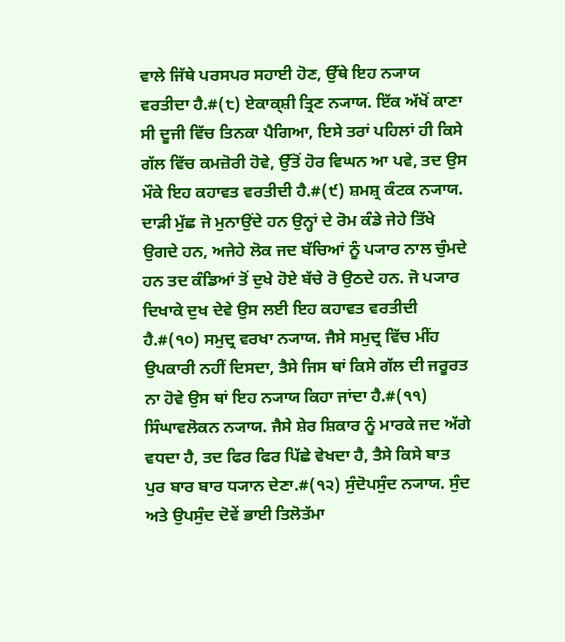ਵਾਲੇ ਜਿੱਥੇ ਪਰਸਪਰ ਸਹਾਈ ਹੋਣ, ਉੱਥੇ ਇਹ ਨ੍ਯਾਯ ਵਰਤੀਦਾ ਹੈ.#(੮) ਏਕਾਕ੍ਸ਼ੀ ਤ੍ਰਿਣ ਨ੍ਯਾਯ. ਇੱਕ ਅੱਖੋਂ ਕਾਣਾ ਸੀ ਦੂਜੀ ਵਿੱਚ ਤਿਨਕਾ ਪੈਗਿਆ, ਇਸੇ ਤਰਾਂ ਪਹਿਲਾਂ ਹੀ ਕਿਸੇ ਗੱਲ ਵਿੱਚ ਕਮਜ਼ੋਰੀ ਹੋਵੇ, ਉੱਤੋਂ ਹੋਰ ਵਿਘਨ ਆ ਪਵੇ, ਤਦ ਉਸ ਮੌਕੇ ਇਹ ਕਹਾਵਤ ਵਰਤੀਦੀ ਹੈ.#(੯) ਸ਼ਮਸ਼੍ਰ ਕੰਟਕ ਨ੍ਯਾਯ. ਦਾੜੀ ਮੁੱਛ ਜੋ ਮੁਨਾਉਂਦੇ ਹਨ ਉਨ੍ਹਾਂ ਦੇ ਰੋਮ ਕੰਡੇ ਜੇਹੇ ਤਿੱਖੇ ਉਗਦੇ ਹਨ, ਅਜੇਹੇ ਲੋਕ ਜਦ ਬੱਚਿਆਂ ਨੂੰ ਪ੍ਯਾਰ ਨਾਲ ਚੁੰਮਦੇ ਹਨ ਤਦ ਕੰਡਿਆਂ ਤੋਂ ਦੁਖੇ ਹੋਏ ਬੱਚੇ ਰੋ ਉਠਦੇ ਹਨ. ਜੋ ਪ੍ਯਾਰ ਦਿਖਾਕੇ ਦੁਖ ਦੇਵੇ ਉਸ ਲਈ ਇਹ ਕਹਾਵਤ ਵਰਤੀਦੀ ਹੈ.#(੧੦) ਸਮੁਦ੍ਰ ਵਰਖਾ ਨ੍ਯਾਯ. ਜੈਸੇ ਸਮੁਦ੍ਰ ਵਿੱਚ ਮੀਂਹ ਉਪਕਾਰੀ ਨਹੀਂ ਦਿਸਦਾ, ਤੈਸੇ ਜਿਸ ਥਾਂ ਕਿਸੇ ਗੱਲ ਦੀ ਜਰੂਰਤ ਨਾ ਹੋਵੇ ਉਸ ਥਾਂ ਇਹ ਨ੍ਯਾਯ ਕਿਹਾ ਜਾਂਦਾ ਹੈ.#(੧੧) ਸਿੰਘਾਵਲੋਕਨ ਨ੍ਯਾਯ. ਜੈਸੇ ਸ਼ੇਰ ਸ਼ਿਕਾਰ ਨੂੰ ਮਾਰਕੇ ਜਦ ਅੱਗੇ ਵਧਦਾ ਹੈ, ਤਦ ਫਿਰ ਫਿਰ ਪਿੱਛੇ ਵੇਖਦਾ ਹੈ, ਤੈਸੇ ਕਿਸੇ ਬਾਤ ਪੁਰ ਬਾਰ ਬਾਰ ਧ੍ਯਾਨ ਦੇਣਾ.#(੧੨) ਸੁੰਦੋਪਸੁੰਦ ਨ੍ਯਾਯ. ਸੁੰਦ ਅਤੇ ਉਪਸੁੰਦ ਦੋਵੇਂ ਭਾਈ ਤਿਲੋਤੱਮਾ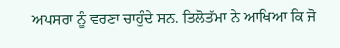ਅਪਸਰਾ ਨੂੰ ਵਰਣਾ ਚਾਹੁੰਦੇ ਸਨ. ਤਿਲੋਤੱਮਾ ਨੇ ਆਖਿਆ ਕਿ ਜੋ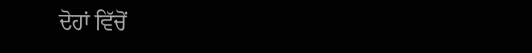ਦੋਹਾਂ ਵਿੱਚੋਂ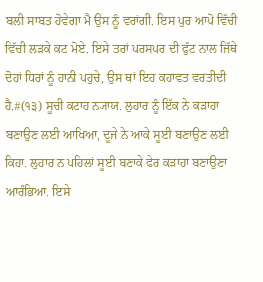ਬਲੀ ਸਾਬਤ ਹੋਵੇਗਾ ਮੈ ਉਸ ਨੂੰ ਵਰਾਂਗੀ. ਇਸ ਪੁਰ ਆਪੋ ਵਿੱਚੀ ਵਿੱਚੀ ਲੜਕੇ ਕਟ ਮੋਏ. ਇਸੇ ਤਰਾਂ ਪਰਸਪਰ ਦੀ ਫੁੱਟ ਨਾਲ ਜਿੱਥੇ ਦੋਹਾਂ ਧਿਰਾਂ ਨੂੰ ਹਾਨੀ ਪਹੁਚੇ, ਉਸ ਥਾਂ ਇਹ ਕਹਾਵਤ ਵਰਤੀਦੀ ਹੈ.#(੧੩) ਸੂਚੀ ਕਟਾਹ ਨ੍ਯਾਯ. ਲੁਹਾਰ ਨੂੰ ਇੱਕ ਨੇ ਕੜਾਹਾ ਬਣਾਉਣ ਲਈ ਆਖਿਆ, ਦੂਜੇ ਨੇ ਆਕੇ ਸੂਈ ਬਣਾਉਣ ਲਈ ਕਿਹਾ. ਲੁਹਾਰ ਨ ਪਹਿਲਾਂ ਸੂਈ ਬਣਾਕੇ ਫੇਰ ਕੜਾਹਾ ਬਣਾਉਣਾ ਆਰੰਭਿਆ. ਇਸੇ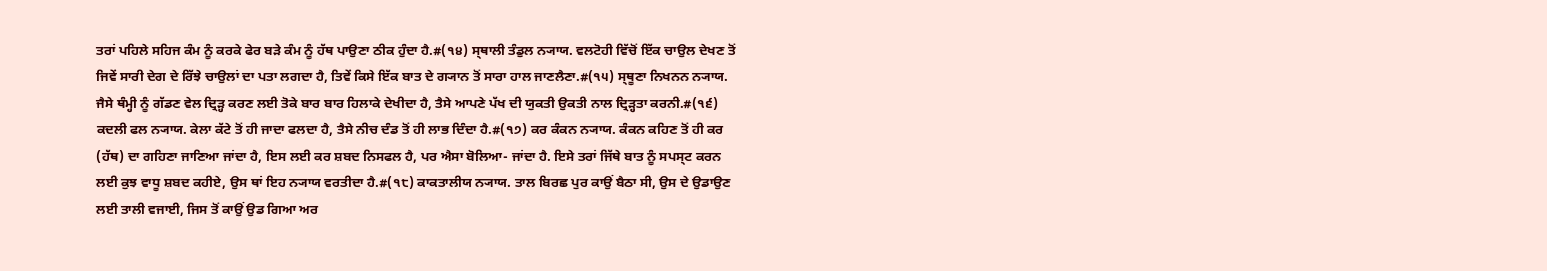ਤਰਾਂ ਪਹਿਲੇ ਸਹਿਜ ਕੰਮ ਨੂੰ ਕਰਕੇ ਫੇਰ ਬੜੇ ਕੰਮ ਨੂੰ ਹੱਥ ਪਾਉਣਾ ਠੀਕ ਹੁੰਦਾ ਹੈ.#(੧੪) ਸ੍ਥਾਲੀ ਤੰਡੁਲ ਨ੍ਯਾਯ. ਵਲਟੋਹੀ ਵਿੱਚੋਂ ਇੱਕ ਚਾਉਲ ਦੇਖਣ ਤੋਂ ਜਿਵੇਂ ਸਾਰੀ ਦੇਗ ਦੇ ਰਿੱਝੇ ਚਾਉਲਾਂ ਦਾ ਪਤਾ ਲਗਦਾ ਹੈ, ਤਿਵੇਂ ਕਿਸੇ ਇੱਕ ਬਾਤ ਦੇ ਗ੍ਯਾਨ ਤੋਂ ਸਾਰਾ ਹਾਲ ਜਾਣਲੈਣਾ.#(੧੫) ਸ੍ਥੂਣਾ ਨਿਖਨਨ ਨ੍ਯਾਯ. ਜੈਸੇ ਥੰਮ੍ਹੀ ਨੂੰ ਗੱਡਣ ਵੇਲ ਦ੍ਰਿੜ੍ਹ ਕਰਣ ਲਈ ਤੋਕੇ ਬਾਰ ਬਾਰ ਹਿਲਾਕੇ ਦੇਖੀਦਾ ਹੈ, ਤੈਸੇ ਆਪਣੇ ਪੱਖ ਦੀ ਯੁਕਤੀ ਉਕਤੀ ਨਾਲ ਦ੍ਰਿੜ੍ਹਤਾ ਕਰਨੀ.#(੧੬) ਕਦਲੀ ਫਲ ਨ੍ਯਾਯ. ਕੇਲਾ ਕੱਟੇ ਤੋਂ ਹੀ ਜਾਦਾ ਫਲਦਾ ਹੈ, ਤੈਸੇ ਨੀਚ ਦੰਡ ਤੋਂ ਹੀ ਲਾਭ ਦਿੰਦਾ ਹੈ.#(੧੭) ਕਰ ਕੰਕਨ ਨ੍ਯਾਯ. ਕੰਕਨ ਕਹਿਣ ਤੋਂ ਹੀ ਕਰ (ਹੱਥ) ਦਾ ਗਹਿਣਾ ਜਾਣਿਆ ਜਾਂਦਾ ਹੈ, ਇਸ ਲਈ ਕਰ ਸ਼ਬਦ ਨਿਸਫਲ ਹੈ, ਪਰ ਐਸਾ ਬੋਲਿਆ- ਜਾਂਦਾ ਹੈ. ਇਸੇ ਤਰਾਂ ਜਿੱਥੇ ਬਾਤ ਨੂੰ ਸਪਸ੍ਟ ਕਰਨ ਲਈ ਕੁਝ ਵਾਧੂ ਸ਼ਬਦ ਕਹੀਏ, ਉਸ ਥਾਂ ਇਹ ਨ੍ਯਾਯ ਵਰਤੀਦਾ ਹੈ.#(੧੮) ਕਾਕਤਾਲੀਯ ਨ੍ਯਾਯ. ਤਾਲ ਬਿਰਛ ਪੁਰ ਕਾਉਂ ਬੈਠਾ ਸੀ, ਉਸ ਦੇ ਉਡਾਉਣ ਲਈ ਤਾਲੀ ਵਜਾਈ, ਜਿਸ ਤੋਂ ਕਾਉਂ ਉਡ ਗਿਆ ਅਰ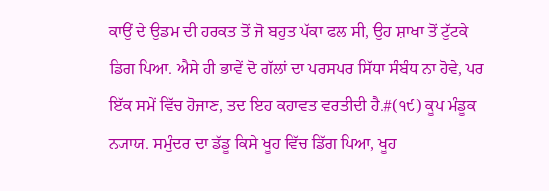ਕਾਉਂ ਦੇ ਉਡਮ ਦੀ ਹਰਕਤ ਤੋਂ ਜੋ ਬਹੁਤ ਪੱਕਾ ਫਲ ਸੀ, ਉਹ ਸ਼ਾਖਾ ਤੋਂ ਟੁੱਟਕੇ ਡਿਗ ਪਿਆ. ਐਸੇ ਹੀ ਭਾਵੇਂ ਦੋ ਗੱਲਾਂ ਦਾ ਪਰਸਪਰ ਸਿੱਧਾ ਸੰਬੰਧ ਨਾ ਹੋਵੇ, ਪਰ ਇੱਕ ਸਮੇਂ ਵਿੱਚ ਹੋਜਾਣ, ਤਦ ਇਹ ਕਹਾਵਤ ਵਰਤੀਦੀ ਹੈ.#(੧੯) ਕੂਪ ਮੰਡੂਕ ਨ੍ਯਾਯ. ਸਮੁੰਦਰ ਦਾ ਡੱਡੂ ਕਿਸੇ ਖੂਹ ਵਿੱਚ ਡਿੱਗ ਪਿਆ, ਖੂਹ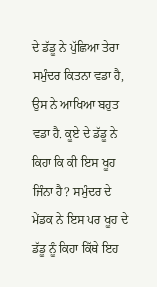ਦੇ ਡੱਡੂ ਨੇ ਪੁੱਛਿਆ ਤੇਰਾ ਸਮੁੰਦਰ ਕਿਤਨਾ ਵਡਾ ਹੈ, ਉਸ ਨੇ ਆਖਿਆ ਬਹੁਤ ਵਡਾ ਹੈ. ਕੂਏ ਦੇ ਡੱਡੂ ਨੇ ਕਿਹਾ ਕਿ ਕੀ ਇਸ ਖੂਹ ਜਿੰਨਾ ਹੈ? ਸਮੁੰਦਰ ਦੇ ਮੇਂਡਕ ਨੇ ਇਸ ਪਰ ਖੂਹ ਦੇ ਡੱਡੂ ਨੂੰ ਕਿਹਾ ਕਿੱਥੇ ਇਹ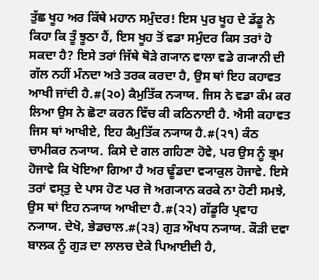ਤੁੱਛ ਖੂਹ ਅਰ ਕਿੱਥੇ ਮਹਾਨ ਸਮੁੰਦਰ! ਇਸ ਪੁਰ ਖੂਹ ਦੇ ਡੱਡੂ ਨੇ ਕਿਹਾ ਕਿ ਤੂੰ ਝੂਠਾ ਹੈਂ, ਇਸ ਖੂਹ ਤੋਂ ਵਡਾ ਸਮੁੰਦਰ ਕਿਸ ਤਰਾਂ ਹੋ ਸਕਦਾ ਹੈ? ਇਸੇ ਤਰਾਂ ਜਿੱਥੇ ਥੋੜੇ ਗ੍ਯਾਨ ਵਾਲਾ ਵਡੇ ਗ੍ਯਾਨੀ ਦੀ ਗੱਲ ਨਹੀਂ ਮੰਨਦਾ ਅਤੇ ਤਰਕ ਕਰਦਾ ਹੈ, ਉਸ ਥਾਂ ਇਹ ਕਹਾਵਤ ਆਖੀ ਜਾਂਦੀ ਹੈ.#(੨੦) ਕੈਮੁਤਿੱਕ ਨ੍ਯਾਯ. ਜਿਸ ਨੇ ਵਡਾ ਕੰਮ ਕਰ ਲਿਆ ਉਸ ਨੇ ਛੋਟਾ ਕਰਨ ਵਿੱਚ ਕੀ ਕਠਿਨਾਈ ਹੈ. ਐਸੀ ਕਹਾਵਤ ਜਿਸ ਥਾਂ ਆਖੀਏ, ਇਹ ਕੈਮੁਤਿੱਕ ਨ੍ਯਾਯ ਹੈ.#(੨੧) ਕੰਠ ਚਾਮੀਕਰ ਨ੍ਯਾਯ. ਕਿਸੇ ਦੇ ਗਲ ਗਹਿਣਾ ਹੋਵੇ, ਪਰ ਉਸ ਨੂੰ ਭ੍ਰਮ ਹੋਜਾਵੇ ਕਿ ਖੋਇਆ ਗਿਆ ਹੈ ਅਰ ਢੂੰਡਦਾ ਵ੍ਯਾਕੁਲ ਹੋਜਾਵੇ. ਇਸੇ ਤਰਾਂ ਵਸ੍ਤੁ ਦੇ ਪਾਸ ਹੋਣ ਪਰ ਜੋ ਅਗ੍ਯਾਨ ਕਰਕੇ ਨਾ ਹੋਣੀ ਸਮਝੇ, ਉਸ ਥਾਂ ਇਹ ਨ੍ਯਾਯ ਆਖੀਦਾ ਹੈ.#(੨੨) ਗੱਡੂਰਿ ਪ੍ਰਵਾਹ ਨ੍ਯਾਯ. ਦੇਖੋ, ਭੇਡਚਾਲ.#(੨੩) ਗੁੜ ਔਖਧ ਨ੍ਯਾਯ. ਕੌੜੀ ਦਵਾ ਬਾਲਕ ਨੂੰ ਗੁੜ ਦਾ ਲਾਲਚ ਦੇਕੇ ਪਿਆਈਦੀ ਹੈ,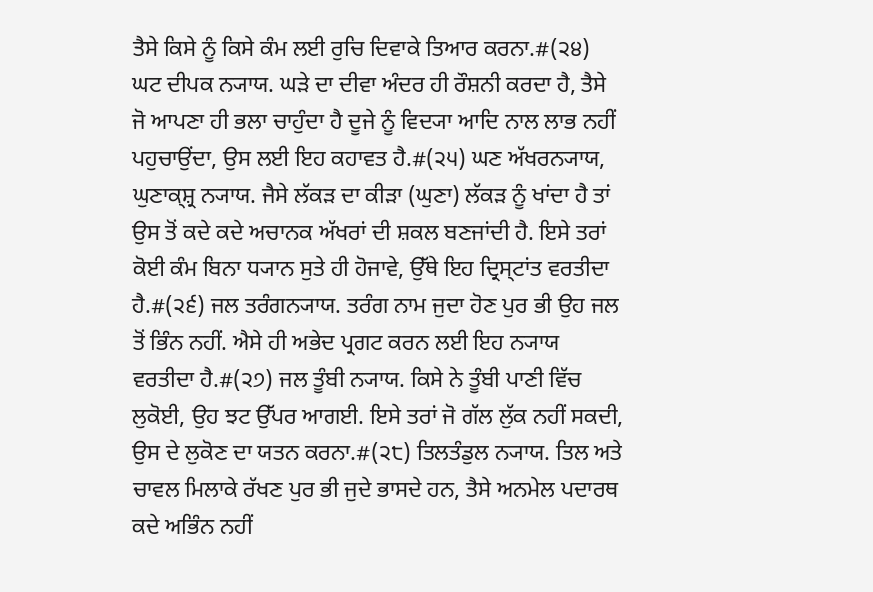ਤੈਸੇ ਕਿਸੇ ਨੂੰ ਕਿਸੇ ਕੰਮ ਲਈ ਰੁਚਿ ਦਿਵਾਕੇ ਤਿਆਰ ਕਰਨਾ.#(੨੪) ਘਟ ਦੀਪਕ ਨ੍ਯਾਯ. ਘੜੇ ਦਾ ਦੀਵਾ ਅੰਦਰ ਹੀ ਰੌਸ਼ਨੀ ਕਰਦਾ ਹੈ, ਤੈਸੇ ਜੋ ਆਪਣਾ ਹੀ ਭਲਾ ਚਾਹੁੰਦਾ ਹੈ ਦੂਜੇ ਨੂੰ ਵਿਦ੍ਯਾ ਆਦਿ ਨਾਲ ਲਾਭ ਨਹੀਂ ਪਹੁਚਾਉਂਦਾ, ਉਸ ਲਈ ਇਹ ਕਹਾਵਤ ਹੈ.#(੨੫) ਘਣ ਅੱਖਰਨ੍ਯਾਯ, ਘੁਣਾਕ੍ਸ਼੍ਰ ਨ੍ਯਾਯ. ਜੈਸੇ ਲੱਕੜ ਦਾ ਕੀੜਾ (ਘੁਣਾ) ਲੱਕੜ ਨੂੰ ਖਾਂਦਾ ਹੈ ਤਾਂ ਉਸ ਤੋਂ ਕਦੇ ਕਦੇ ਅਚਾਨਕ ਅੱਖਰਾਂ ਦੀ ਸ਼ਕਲ ਬਣਜਾਂਦੀ ਹੈ. ਇਸੇ ਤਰਾਂ ਕੋਈ ਕੰਮ ਬਿਨਾ ਧ੍ਯਾਨ ਸੁਤੇ ਹੀ ਹੋਜਾਵੇ, ਉੱਥੇ ਇਹ ਦ੍ਰਿਸ੍ਟਾਂਤ ਵਰਤੀਦਾ ਹੈ.#(੨੬) ਜਲ ਤਰੰਗਨ੍ਯਾਯ. ਤਰੰਗ ਨਾਮ ਜੁਦਾ ਹੋਣ ਪੁਰ ਭੀ ਉਹ ਜਲ ਤੋਂ ਭਿੰਨ ਨਹੀਂ. ਐਸੇ ਹੀ ਅਭੇਦ ਪ੍ਰਗਟ ਕਰਨ ਲਈ ਇਹ ਨ੍ਯਾਯ ਵਰਤੀਦਾ ਹੈ.#(੨੭) ਜਲ ਤੂੰਬੀ ਨ੍ਯਾਯ. ਕਿਸੇ ਨੇ ਤੂੰਬੀ ਪਾਣੀ ਵਿੱਚ ਲੁਕੋਈ, ਉਹ ਝਟ ਉੱਪਰ ਆਗਈ. ਇਸੇ ਤਰਾਂ ਜੋ ਗੱਲ ਲੁੱਕ ਨਹੀਂ ਸਕਦੀ, ਉਸ ਦੇ ਲੁਕੋਣ ਦਾ ਯਤਨ ਕਰਨਾ.#(੨੮) ਤਿਲਤੰਡੁਲ ਨ੍ਯਾਯ. ਤਿਲ ਅਤੇ ਚਾਵਲ ਮਿਲਾਕੇ ਰੱਖਣ ਪੁਰ ਭੀ ਜੁਦੇ ਭਾਸਦੇ ਹਨ, ਤੈਸੇ ਅਨਮੇਲ ਪਦਾਰਥ ਕਦੇ ਅਭਿੰਨ ਨਹੀਂ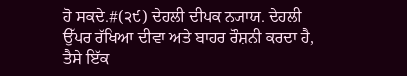ਹੋ ਸਕਦੇ.#(੨੯) ਦੇਹਲੀ ਦੀਪਕ ਨ੍ਯਾਯ. ਦੇਹਲੀ ਉੱਪਰ ਰੱਖਿਆ ਦੀਵਾ ਅਤੇ ਬਾਹਰ ਰੌਸ਼ਨੀ ਕਰਦਾ ਹੈ, ਤੈਸੇ ਇੱਕ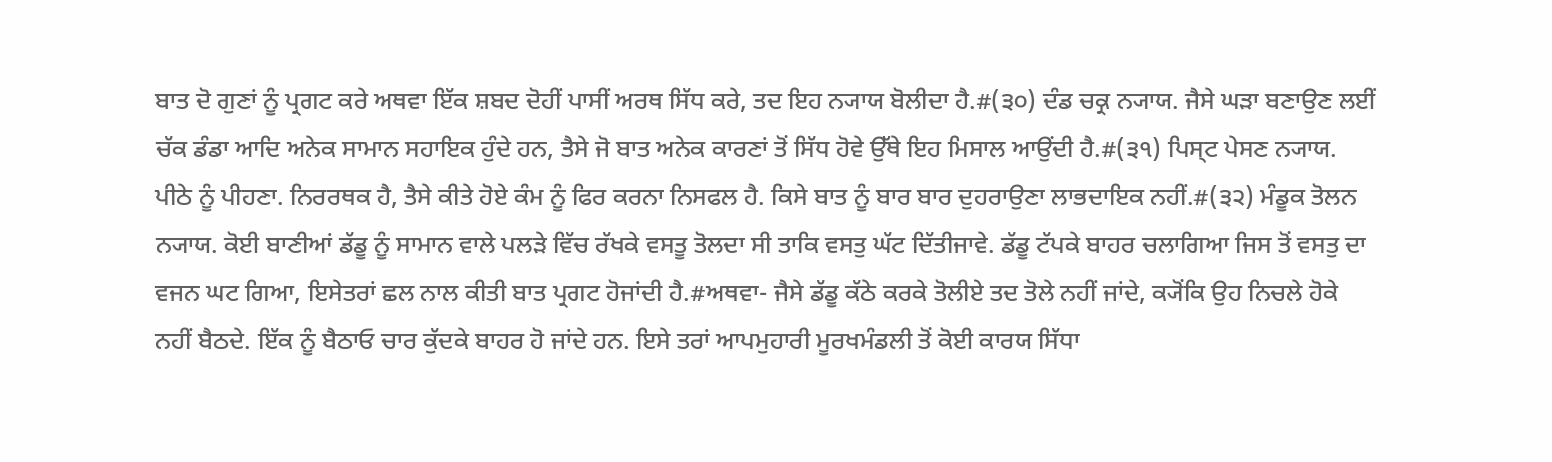ਬਾਤ ਦੋ ਗੁਣਾਂ ਨੂੰ ਪ੍ਰਗਟ ਕਰੇ ਅਥਵਾ ਇੱਕ ਸ਼ਬਦ ਦੋਹੀਂ ਪਾਸੀਂ ਅਰਥ ਸਿੱਧ ਕਰੇ, ਤਦ ਇਹ ਨ੍ਯਾਯ ਬੋਲੀਦਾ ਹੈ.#(੩੦) ਦੰਡ ਚਕ੍ਰ ਨ੍ਯਾਯ. ਜੈਸੇ ਘੜਾ ਬਣਾਉਣ ਲਈਂ ਚੱਕ ਡੰਡਾ ਆਦਿ ਅਨੇਕ ਸਾਮਾਨ ਸਹਾਇਕ ਹੁੰਦੇ ਹਨ, ਤੈਸੇ ਜੋ ਬਾਤ ਅਨੇਕ ਕਾਰਣਾਂ ਤੋਂ ਸਿੱਧ ਹੋਵੇ ਉੱਥੇ ਇਹ ਮਿਸਾਲ ਆਉਂਦੀ ਹੈ.#(੩੧) ਪਿਸ੍ਟ ਪੇਸਣ ਨ੍ਯਾਯ. ਪੀਠੇ ਨੂੰ ਪੀਹਣਾ. ਨਿਰਰਥਕ ਹੈ, ਤੈਸੇ ਕੀਤੇ ਹੋਏ ਕੰਮ ਨੂੰ ਫਿਰ ਕਰਨਾ ਨਿਸਫਲ ਹੈ. ਕਿਸੇ ਬਾਤ ਨੂੰ ਬਾਰ ਬਾਰ ਦੁਹਰਾਉਣਾ ਲਾਭਦਾਇਕ ਨਹੀਂ.#(੩੨) ਮੰਡੂਕ ਤੋਲਨ ਨ੍ਯਾਯ. ਕੋਈ ਬਾਣੀਆਂ ਡੱਡੂ ਨੂੰ ਸਾਮਾਨ ਵਾਲੇ ਪਲੜੇ ਵਿੱਚ ਰੱਖਕੇ ਵਸਤੂ ਤੋਲਦਾ ਸੀ ਤਾਕਿ ਵਸਤੁ ਘੱਟ ਦਿੱਤੀਜਾਵੇ. ਡੱਡੂ ਟੱਪਕੇ ਬਾਹਰ ਚਲਾਗਿਆ ਜਿਸ ਤੋਂ ਵਸਤੁ ਦਾ ਵਜਨ ਘਟ ਗਿਆ, ਇਸੇਤਰਾਂ ਛਲ ਨਾਲ ਕੀਤੀ ਬਾਤ ਪ੍ਰਗਟ ਹੋਜਾਂਦੀ ਹੈ.#ਅਥਵਾ- ਜੈਸੇ ਡੱਡੂ ਕੱਠੇ ਕਰਕੇ ਤੋਲੀਏ ਤਦ ਤੋਲੇ ਨਹੀਂ ਜਾਂਦੇ, ਕ੍ਯੋਂਕਿ ਉਹ ਨਿਚਲੇ ਹੋਕੇ ਨਹੀਂ ਬੈਠਦੇ. ਇੱਕ ਨੂੰ ਬੈਠਾਓ ਚਾਰ ਕੁੱਦਕੇ ਬਾਹਰ ਹੋ ਜਾਂਦੇ ਹਨ. ਇਸੇ ਤਰਾਂ ਆਪਮੁਹਾਰੀ ਮੂਰਖਮੰਡਲੀ ਤੋਂ ਕੋਈ ਕਾਰਯ ਸਿੱਧਾ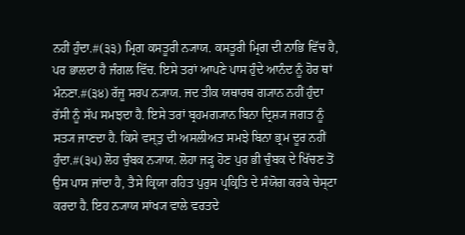ਨਹੀਂ ਹੁੰਦਾ.#(੩੩) ਮ੍ਰਿਗ ਕਸਤੂਰੀ ਨ੍ਯਾਯ. ਕਸਤੂਰੀ ਮ੍ਰਿਗ ਦੀ ਨਾਭਿ ਵਿੱਚ ਹੈ, ਪਰ ਭਾਲਦਾ ਹੈ ਜੰਗਲ ਵਿੱਚ. ਇਸੇ ਤਰਾਂ ਆਪਣੇ ਪਾਸ ਹੁੰਦੇ ਆਨੰਦ ਨੂੰ ਹੋਰ ਥਾਂ ਮੰਨਣਾ.#(੩੪) ਰੱਜੂ ਸਰਪ ਨ੍ਯਾਯ. ਜਦ ਤੀਕ ਯਥਾਰਥ ਗ੍ਯਾਨ ਨਹੀਂ ਹੁੰਦਾ ਰੱਸੀ ਨੂੰ ਸੱਪ ਸਮਝਦਾ ਹੈ. ਇਸੇ ਤਰਾਂ ਬ੍ਰਹਮਗ੍ਯਾਨ ਬਿਨਾ ਦ੍ਰਿਸ਼੍ਯ ਜਗਤ ਨੂੰ ਸਤ੍ਯ ਜਾਣਦਾ ਹੈ. ਕਿਸੇ ਵਸ੍ਤੁ ਦੀ ਅਸਲੀਅਤ ਸਮਝੇ ਬਿਨਾ ਭ੍ਰਮ ਦੂਰ ਨਹੀਂ ਹੁੰਦਾ.#(੩੫) ਲੋਹ ਚੁੰਬਕ ਨ੍ਯਾਯ. ਲੋਹਾ ਜੜ੍ਹ ਹੋਣ ਪੁਰ ਭੀ ਚੁੰਬਕ ਦੇ ਖਿੱਚਣ ਤੋਂ ਉਸ ਪਾਸ ਜਾਂਦਾ ਹੈ, ਤੈਸੇ ਕ੍ਰਿਯਾ ਰਹਿਤ ਪੁਰੁਸ ਪ੍ਰਕ੍ਰਿਤਿ ਦੇ ਸੰਯੋਗ ਕਰਕੇ ਚੇਸ੍ਟਾ ਕਰਦਾ ਹੈ. ਇਹ ਨ੍ਯਾਯ ਸਾਂਖ੍ਯ ਵਾਲੇ ਵਰਤਦੇ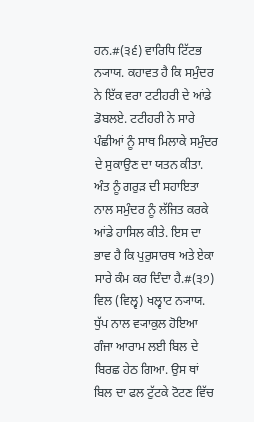ਹਨ.#(੩੬) ਵਾਰਿਧਿ ਟਿੱਟਭ ਨ੍ਯਾਯ. ਕਹਾਵਤ ਹੈ ਕਿ ਸਮੁੰਦਰ ਨੇ ਇੱਕ ਵਰਾ ਟਟੀਹਰੀ ਦੇ ਆਂਡੇ ਡੋਬਲਏ. ਟਟੀਹਰੀ ਨੇ ਸਾਰੇ ਪੰਛੀਆਂ ਨੂੰ ਸਾਥ ਮਿਲਾਕੇ ਸਮੁੰਦਰ ਦੇ ਸੁਕਾਉਣ ਦਾ ਯਤਨ ਕੀਤਾ. ਅੰਤ ਨੂੰ ਗਰੁੜ ਦੀ ਸਹਾਇਤਾ ਨਾਲ ਸਮੁੰਦਰ ਨੂੰ ਲੱਜਿਤ ਕਰਕੇ ਆਂਡੇ ਹਾਸਿਲ ਕੀਤੇ. ਇਸ ਦਾ ਭਾਵ ਹੈ ਕਿ ਪੁਰੁਸਾਰਥ ਅਤੇ ਏਕਾ ਸਾਰੇ ਕੰਮ ਕਰ ਦਿੰਦਾ ਹੈ.#(੩੭) ਵਿਲ (ਵਿਲ੍ਵ) ਖਲ੍ਵਾਟ ਨ੍ਯਾਯ. ਧੁੱਪ ਨਾਲ ਵ੍ਯਾਕੁਲ ਹੋਇਆ ਗੰਜਾ ਆਰਾਮ ਲਈ ਬਿਲ ਦੇ ਬਿਰਛ ਹੇਠ ਗਿਆ. ਉਸ ਥਾਂ ਬਿਲ ਦਾ ਫਲ ਟੁੱਟਕੇ ਟੋਟਣ ਵਿੱਚ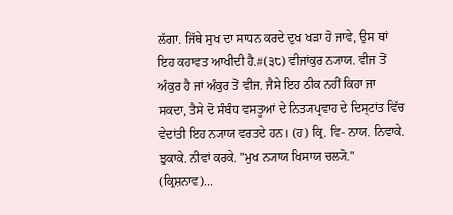ਲੱਗਾ. ਜਿੱਥੇ ਸੁਖ ਦਾ ਸਾਧਨ ਕਰਦੇ ਦੁਖ ਖੜਾ ਹੋ ਜਾਵੇ, ਉਸ ਥਾਂ ਇਹ ਕਹਾਵਤ ਆਖੀਦੀ ਹੈ.#(੩੮) ਵੀਜਾਂਕੁਰ ਨ੍ਯਾਯ. ਵੀਜ ਤੋਂ ਅੰਕੁਰ ਹੈ ਜਾਂ ਅੰਕੁਰ ਤੋਂ ਵੀਜ. ਜੈਸੇ ਇਹ ਠੀਕ ਨਹੀਂ ਕਿਹਾ ਜਾ ਸਕਦਾ, ਤੈਸੇ ਦੋ ਸੰਬੰਧ ਵਸਤੂਆਂ ਦੇ ਨਿਤ੍ਯਪ੍ਰਵਾਹ ਦੇ ਦਿਸ੍ਟਾਂਤ ਵਿੱਚ ਵੇਦਾਂਤੀ ਇਹ ਨ੍ਯਾਯ ਵਰਤਦੇ ਹਨ। (ਹ) ਕ੍ਰਿ. ਵਿ- ਨਾਯ. ਨਿਵਾਕੇ. ਝੁਕਾਕੇ. ਨੀਵਾਂ ਕਰਕੇ. "ਮੁਖ ਨ੍ਯਾਯ ਖਿਸਾਯ ਚਲ੍ਯੋ." (ਕ੍ਰਿਸ਼ਨਾਵ)...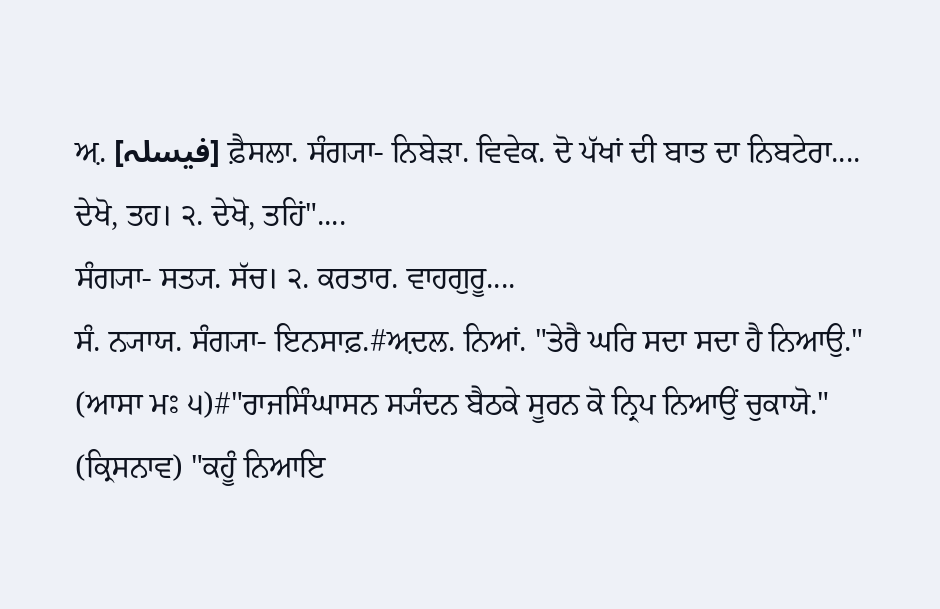ਅ਼. [فیسلہ] ਫ਼ੈਸਲਾ. ਸੰਗ੍ਯਾ- ਨਿਬੇੜਾ. ਵਿਵੇਕ. ਦੋ ਪੱਖਾਂ ਦੀ ਬਾਤ ਦਾ ਨਿਬਟੇਰਾ....
ਦੇਖੋ, ਤਹ। ੨. ਦੇਖੋ, ਤਹਿਂ"....
ਸੰਗ੍ਯਾ- ਸਤ੍ਯ. ਸੱਚ। ੨. ਕਰਤਾਰ. ਵਾਹਗੁਰੂ....
ਸੰ. ਨ੍ਯਾਯ. ਸੰਗ੍ਯਾ- ਇਨਸਾਫ਼.#ਅ਼ਦਲ. ਨਿਆਂ. "ਤੇਰੈ ਘਰਿ ਸਦਾ ਸਦਾ ਹੈ ਨਿਆਉ." (ਆਸਾ ਮਃ ੫)#"ਰਾਜਸਿੰਘਾਸਨ ਸ੍ਯੰਦਨ ਬੈਠਕੇ ਸੂਰਨ ਕੋ ਨ੍ਰਿਪ ਨਿਆਉਂ ਚੁਕਾਯੋ." (ਕ੍ਰਿਸਨਾਵ) "ਕਹੂੰ ਨਿਆਇ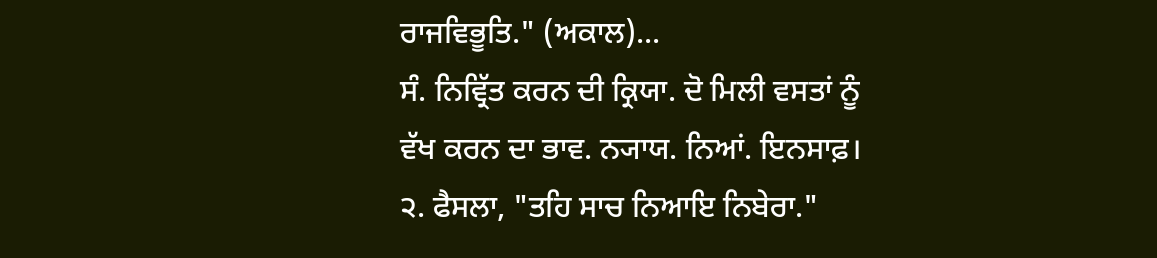ਰਾਜਵਿਭੂਤਿ." (ਅਕਾਲ)...
ਸੰ. ਨਿਵ੍ਰਿੱਤ ਕਰਨ ਦੀ ਕ੍ਰਿਯਾ. ਦੋ ਮਿਲੀ ਵਸਤਾਂ ਨੂੰ ਵੱਖ ਕਰਨ ਦਾ ਭਾਵ. ਨ੍ਯਾਯ. ਨਿਆਂ. ਇਨਸਾਫ਼। ੨. ਫੈਸਲਾ, "ਤਹਿ ਸਾਚ ਨਿਆਇ ਨਿਬੇਰਾ."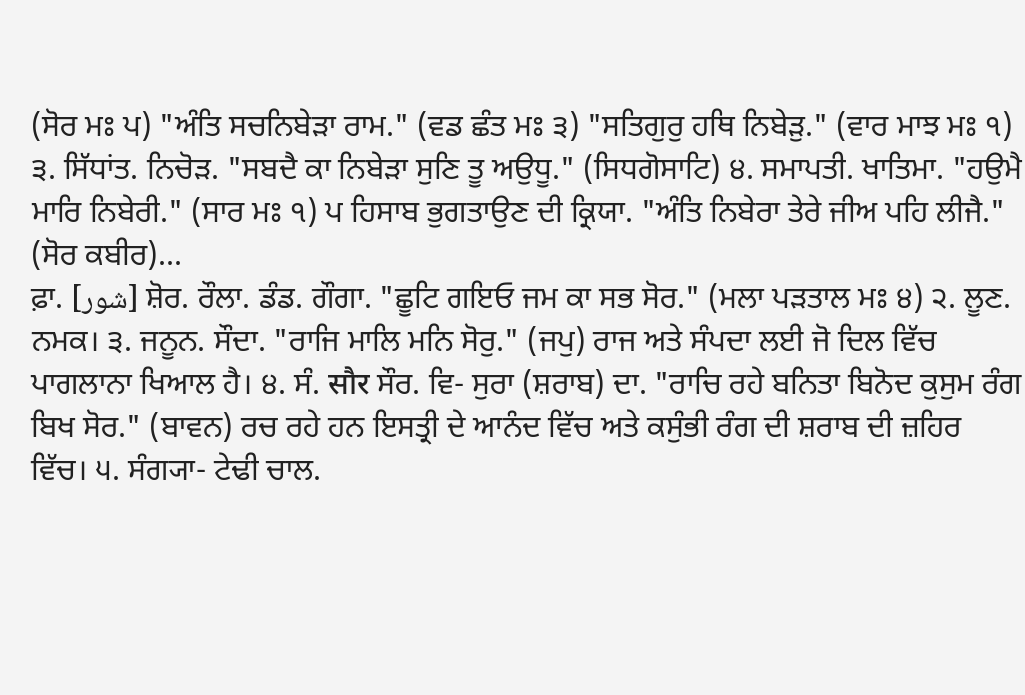(ਸੋਰ ਮਃ ਪ) "ਅੰਤਿ ਸਚਨਿਬੇੜਾ ਰਾਮ." (ਵਡ ਛੰਤ ਮਃ ੩) "ਸਤਿਗੁਰੁ ਹਥਿ ਨਿਬੇੜੁ." (ਵਾਰ ਮਾਝ ਮਃ ੧) ੩. ਸਿੱਧਾਂਤ. ਨਿਚੋੜ. "ਸਬਦੈ ਕਾ ਨਿਬੇੜਾ ਸੁਣਿ ਤੂ ਅਉਧੂ." (ਸਿਧਗੋਸਾਟਿ) ੪. ਸਮਾਪਤੀ. ਖਾਤਿਮਾ. "ਹਉਮੈ ਮਾਰਿ ਨਿਬੇਰੀ." (ਸਾਰ ਮਃ ੧) ਪ ਹਿਸਾਬ ਭੁਗਤਾਉਣ ਦੀ ਕ੍ਰਿਯਾ. "ਅੰਤਿ ਨਿਬੇਰਾ ਤੇਰੇ ਜੀਅ ਪਹਿ ਲੀਜੈ." (ਸੋਰ ਕਬੀਰ)...
ਫ਼ਾ. [شور] ਸ਼ੋਰ. ਰੌਲਾ. ਡੰਡ. ਗੌਗਾ. "ਛੂਟਿ ਗਇਓ ਜਮ ਕਾ ਸਭ ਸੋਰ." (ਮਲਾ ਪੜਤਾਲ ਮਃ ੪) ੨. ਲੂਣ. ਨਮਕ। ੩. ਜਨੂਨ. ਸੌਦਾ. "ਰਾਜਿ ਮਾਲਿ ਮਨਿ ਸੋਰੁ." (ਜਪੁ) ਰਾਜ ਅਤੇ ਸੰਪਦਾ ਲਈ ਜੋ ਦਿਲ ਵਿੱਚ ਪਾਗਲਾਨਾ ਖਿਆਲ ਹੈ। ੪. ਸੰ. सौर ਸੌਰ. ਵਿ- ਸੁਰਾ (ਸ਼ਰਾਬ) ਦਾ. "ਰਾਚਿ ਰਹੇ ਬਨਿਤਾ ਬਿਨੋਦ ਕੁਸੁਮ ਰੰਗ ਬਿਖ ਸੋਰ." (ਬਾਵਨ) ਰਚ ਰਹੇ ਹਨ ਇਸਤ੍ਰੀ ਦੇ ਆਨੰਦ ਵਿੱਚ ਅਤੇ ਕਸੁੰਭੀ ਰੰਗ ਦੀ ਸ਼ਰਾਬ ਦੀ ਜ਼ਹਿਰ ਵਿੱਚ। ੫. ਸੰਗ੍ਯਾ- ਟੇਢੀ ਚਾਲ.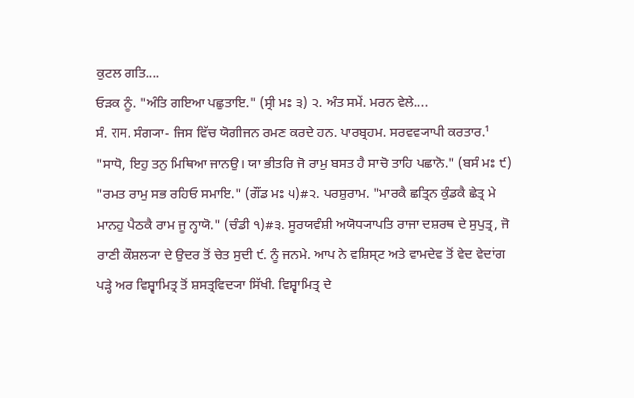ਕੁਟਲ ਗਤਿ....
ਓੜਕ ਨੂੰ. "ਅੰਤਿ ਗਇਆ ਪਛੁਤਾਇ." (ਸ੍ਰੀ ਮਃ ੩) ੨. ਅੰਤ ਸਮੇਂ. ਮਰਨ ਵੇਲੇ....
ਸੰ. राम. ਸੰਗ੍ਯਾ- ਜਿਸ ਵਿੱਚ ਯੋਗੀਜਨ ਰਮਣ ਕਰਦੇ ਹਨ. ਪਾਰਬ੍ਰਹਮ. ਸਰਵਵ੍ਯਾਪੀ ਕਰਤਾਰ.¹ "ਸਾਧੋ, ਇਹੁ ਤਨੁ ਮਿਥਿਆ ਜਾਨਉ। ਯਾ ਭੀਤਰਿ ਜੋ ਰਾਮੁ ਬਸਤ ਹੈ ਸਾਚੋ ਤਾਹਿ ਪਛਾਨੋ." (ਬਸੰ ਮਃ ੯) "ਰਮਤ ਰਾਮੁ ਸਭ ਰਹਿਓ ਸਮਾਇ." (ਗੌਂਡ ਮਃ ੫)#੨. ਪਰਸ਼ੁਰਾਮ. "ਮਾਰਕੈ ਛਤ੍ਰਿਨ ਕੁੰਡਕੈ ਛੇਤ੍ਰ ਮੇ ਮਾਨਹੁ ਪੈਠਕੈ ਰਾਮ ਜੂ ਨ੍ਹਾਯੋ." (ਚੰਡੀ ੧)#੩. ਸੂਰਯਵੰਸ਼ੀ ਅਯੋਧ੍ਯਾਪਤਿ ਰਾਜਾ ਦਸ਼ਰਥ ਦੇ ਸੁਪੁਤ੍ਰ, ਜੋ ਰਾਣੀ ਕੌਸ਼ਲ੍ਯਾ ਦੇ ਉਦਰ ਤੋਂ ਚੇਤ ਸੁਦੀ ੯. ਨੂੰ ਜਨਮੇ. ਆਪ ਨੇ ਵਸ਼ਿਸ੍ਟ ਅਤੇ ਵਾਮਦੇਵ ਤੋਂ ਵੇਦ ਵੇਦਾਂਗ ਪੜ੍ਹੇ ਅਰ ਵਿਸ਼੍ਵਾਮਿਤ੍ਰ ਤੋਂ ਸ਼ਸਤ੍ਰਵਿਦ੍ਯਾ ਸਿੱਖੀ. ਵਿਸ਼੍ਵਾਮਿਤ੍ਰ ਦੇ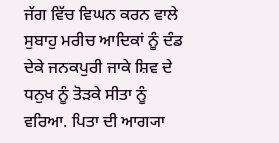ਜੱਗ ਵਿੱਚ ਵਿਘਨ ਕਰਨ ਵਾਲੇ ਸੁਬਾਹੁ ਮਰੀਚ ਆਦਿਕਾਂ ਨੂੰ ਦੰਡ ਦੇਕੇ ਜਨਕਪੁਰੀ ਜਾਕੇ ਸ਼ਿਵ ਦੇ ਧਨੁਖ ਨੂੰ ਤੋੜਕੇ ਸੀਤਾ ਨੂੰ ਵਰਿਆ. ਪਿਤਾ ਦੀ ਆਗ੍ਯਾ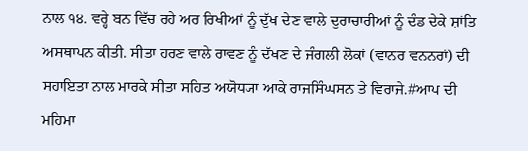ਨਾਲ ੧੪. ਵਰ੍ਹੇ ਬਨ ਵਿੱਚ ਰਹੇ ਅਰ ਰਿਖੀਆਂ ਨੂੰ ਦੁੱਖ ਦੇਣ ਵਾਲੇ ਦੁਰਾਚਾਰੀਆਂ ਨੂੰ ਦੰਡ ਦੇਕੇ ਸ਼ਾਂਤਿ ਅਸਥਾਪਨ ਕੀਤੀ. ਸੀਤਾ ਹਰਣ ਵਾਲੇ ਰਾਵਣ ਨੂੰ ਦੱਖਣ ਦੇ ਜੰਗਲੀ ਲੋਕਾਂ (ਵਾਨਰ ਵਨਨਰਾਂ) ਦੀ ਸਹਾਇਤਾ ਨਾਲ ਮਾਰਕੇ ਸੀਤਾ ਸਹਿਤ ਅਯੋਧ੍ਯਾ ਆਕੇ ਰਾਜਸਿੰਘਸਨ ਤੇ ਵਿਰਾਜੇ.#ਆਪ ਦੀ ਮਹਿਮਾ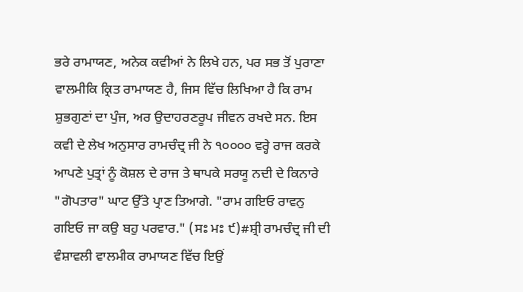ਭਰੇ ਰਾਮਾਯਣ, ਅਨੇਕ ਕਵੀਆਂ ਨੇ ਲਿਖੇ ਹਨ, ਪਰ ਸਭ ਤੋਂ ਪੁਰਾਣਾ ਵਾਲਮੀਕਿ ਕ੍ਰਿਤ ਰਾਮਾਯਣ ਹੈ, ਜਿਸ ਵਿੱਚ ਲਿਖਿਆ ਹੈ ਕਿ ਰਾਮ ਸ਼ੁਭਗੁਣਾਂ ਦਾ ਪੁੰਜ, ਅਰ ਉਦਾਹਰਣਰੂਪ ਜੀਵਨ ਰਖਦੇ ਸਨ. ਇਸ ਕਵੀ ਦੇ ਲੇਖ ਅਨੁਸਾਰ ਰਾਮਚੰਦ੍ਰ ਜੀ ਨੇ ੧੦੦੦੦ ਵਰ੍ਹੇ ਰਾਜ ਕਰਕੇ ਆਪਣੇ ਪੁਤ੍ਰਾਂ ਨੂੰ ਕੋਸ਼ਲ ਦੇ ਰਾਜ ਤੇ ਥਾਪਕੇ ਸਰਯੂ ਨਦੀ ਦੇ ਕਿਨਾਰੇ "ਗੋਪਤਾਰ" ਘਾਟ ਉੱਤੇ ਪ੍ਰਾਣ ਤਿਆਗੇ. "ਰਾਮ ਗਇਓ ਰਾਵਨੁ ਗਇਓ ਜਾ ਕਉ ਬਹੁ ਪਰਵਾਰ." (ਸਃ ਮਃ ੯)#ਸ਼੍ਰੀ ਰਾਮਚੰਦ੍ਰ ਜੀ ਦੀ ਵੰਸ਼ਾਵਲੀ ਵਾਲਮੀਕ ਰਾਮਾਯਣ ਵਿੱਚ ਇਉਂ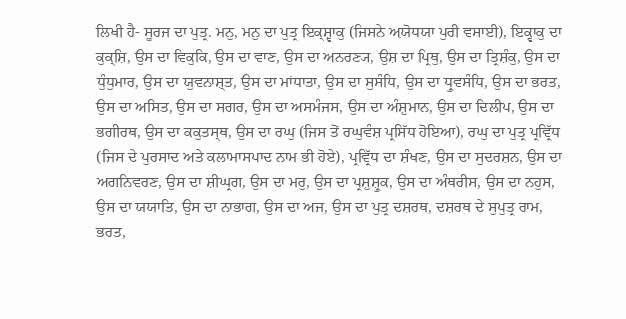ਲਿਖੀ ਹੈ- ਸੂਰਜ ਦਾ ਪੁਤ੍ਰ. ਮਨੁ, ਮਨੁ ਦਾ ਪੁਤ੍ਰ ਇਕ੍ਸ਼੍ਵਾਕੁ (ਜਿਸਨੇ ਅ਼ਯੋਧਯਾ ਪੁਰੀ ਵਸਾਈ), ਇਕ੍ਵਾਕੁ ਦਾ ਕੁਕ੍ਸ਼ਿ, ਉਸ ਦਾ ਵਿਕੁਕਿ, ਉਸ ਦਾ ਵਾਣ, ਉਸ ਦਾ ਅਨਰਣ੍ਯ, ਉਸ਼ ਦਾ ਪ੍ਰਿਥੁ, ਉਸ ਦਾ ਤ੍ਰਿਸ਼ੰਕੁ, ਉਸ ਦਾ ਧੁੰਧੁਮਾਰ, ਉਸ ਦਾ ਯੁਵਨਾਸ਼੍ਤ, ਉਸ ਦਾ ਮਾਂਧਾਤਾ, ਉਸ ਦਾ ਸੁਸੰਧਿ, ਉਸ ਦਾ ਧ੍ਰੁਵਸੰਧਿ, ਉਸ ਦਾ ਭਰਤ, ਉਸ ਦਾ ਅਸਿਤ, ਉਸ ਦਾ ਸਗਰ, ਉਸ ਦਾ ਅਸਮੰਜਸ, ਉਸ ਦਾ ਅੰਸ਼ੁਮਾਨ, ਉਸ ਦਾ ਦਿਲੀਪ, ਉਸ ਦਾ ਭਗੀਰਥ, ਉਸ ਦਾ ਕਕੁਤਸ੍ਥ, ਉਸ ਦਾ ਰਘੁ (ਜਿਸ ਤੋਂ ਰਘੁਵੰਸ਼ ਪ੍ਰਸਿੱਧ ਹੋਇਆ), ਰਘੁ ਦਾ ਪੁਤ੍ਰ ਪ੍ਰਵ੍ਰਿੱਧ (ਜਿਸ ਦੇ ਪੁਰਸਾਦ ਅਤੇ ਕਲਾਮਾਸਪਾਦ ਨਾਮ ਭੀ ਹੋਏ), ਪ੍ਰਵ੍ਰਿੱਧ ਦਾ ਸ਼ੰਖਣ, ਉਸ ਦਾ ਸੁਦਰਸ਼ਨ, ਉਸ ਦਾ ਅਗਨਿਵਰਣ, ਉਸ ਦਾ ਸ਼ੀਘ੍ਰਗ, ਉਸ ਦਾ ਮਰੁ, ਉਸ ਦਾ ਪ੍ਰਸ਼ੁਸ਼੍ਰੁਕ, ਉਸ ਦਾ ਅੰਥਰੀਸ, ਉਸ ਦਾ ਨਹੁਸ, ਉਸ ਦਾ ਯਯਾਤਿ, ਉਸ ਦਾ ਨਾਭਾਗ, ਉਸ ਦਾ ਅਜ, ਉਸ ਦਾ ਪੁਤ੍ਰ ਦਸ਼ਰਥ, ਦਸ਼ਰਥ ਦੇ ਸੁਪੁਤ੍ਰ ਰਾਮ, ਭਰਤ,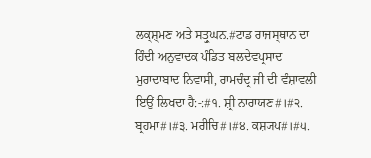ਲਕ੍ਸ਼੍ਮਣ ਅਤੇ ਸਤ੍ਰੁਘਨ.#ਟਾਡ ਰਾਜਸ੍ਥਾਨ ਦਾ ਹਿੰਦੀ ਅਨੁਵਾਦਕ ਪੰਡਿਤ ਬਲਦੇਵਪ੍ਰਸਾਦ ਮੁਰਾਦਾਬਾਦ ਨਿਵਾਸੀ, ਰਾਮਚੰਦ੍ਰ ਜੀ ਦੀ ਵੰਸ਼ਾਵਲੀ ਇਉਂ ਲਿਖਦਾ ਹੈ:-:#੧. ਸ਼੍ਰੀ ਨਾਰਾਯਣ#।#੨. ਬ੍ਰਹਮਾ#।#੩. ਮਰੀਚਿ#।#੪. ਕਸ਼੍ਯਪ#।#੫.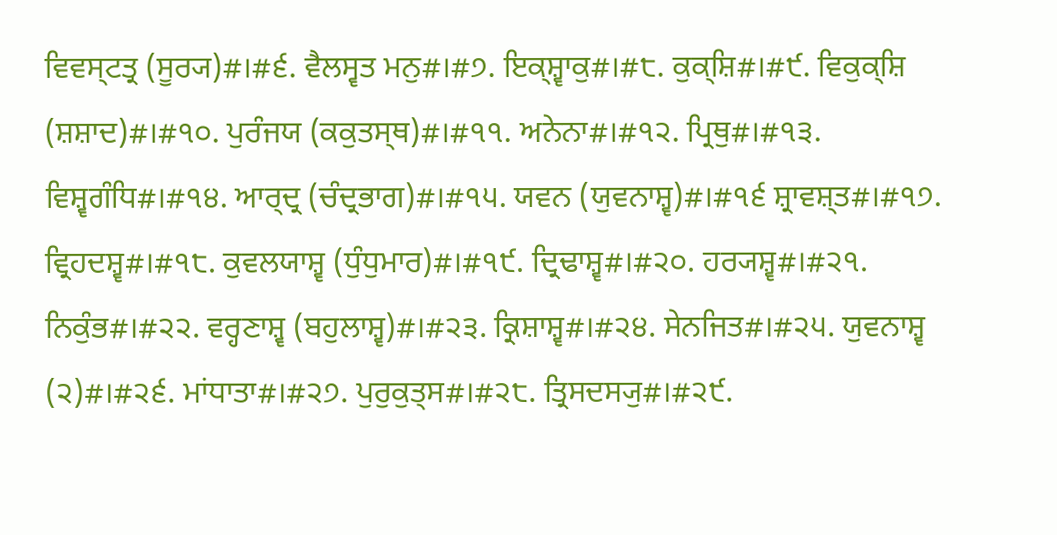ਵਿਵਸ੍ਟਤ੍ਰ (ਸੂਰ੍ਯ)#।#੬. ਵੈਲਸ੍ਵਤ ਮਨੁ#।#੭. ਇਕ੍ਸ਼੍ਵਾਕੁ#।#੮. ਕੁਕ੍ਸ਼ਿ#।#੯. ਵਿਕੁਕ੍ਸ਼ਿ (ਸ਼ਸ਼ਾਦ)#।#੧੦. ਪੁਰੰਜਯ (ਕਕੁਤਸ੍ਥ)#।#੧੧. ਅਨੇਨਾ#।#੧੨. ਪ੍ਰਿਥੁ#।#੧੩. ਵਿਸ਼੍ਵਗੰਧਿ#।#੧੪. ਆਰ੍ਦ੍ਰ (ਚੰਦ੍ਰਭਾਗ)#।#੧੫. ਯਵਨ (ਯੁਵਨਾਸ਼੍ਵ)#।#੧੬ ਸ਼੍ਰਾਵਸ਼੍ਤ#।#੧੭. ਵ੍ਰਿਹਦਸ਼੍ਵ#।#੧੮. ਕੁਵਲਯਾਸ਼੍ਵ (ਧੁੰਧੁਮਾਰ)#।#੧੯. ਦ੍ਰਿਢਾਸ਼੍ਵ#।#੨੦. ਹਰ੍ਯਸ਼੍ਵ#।#੨੧. ਨਿਕੁੰਭ#।#੨੨. ਵਰ੍ਹਣਾਸ਼੍ਵ (ਬਹੁਲਾਸ਼੍ਵ)#।#੨੩. ਕ੍ਰਿਸ਼ਾਸ਼੍ਵ#।#੨੪. ਸੇਨਜਿਤ#।#੨੫. ਯੁਵਨਾਸ਼੍ਵ (੨)#।#੨੬. ਮਾਂਧਾਤਾ#।#੨੭. ਪੁਰੁਕੁਤ੍ਸ#।#੨੮. ਤ੍ਰਿਸਦਸ੍ਯੁ#।#੨੯.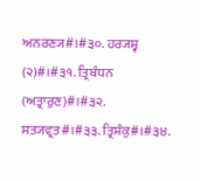ਅਨਰਣ੍ਯ#।#੩੦. ਹਰ੍ਯਸ਼੍ਵ (੨)#।#੩੧. ਤ੍ਰਿਬੰਧਨ (ਅਤ੍ਰਾਰੁਣ)#।#੩੨. ਸਤ੍ਯਵ੍ਰਤ#।#੩੩. ਤ੍ਰਿਸ਼ੰਕੁ#।#੩੪.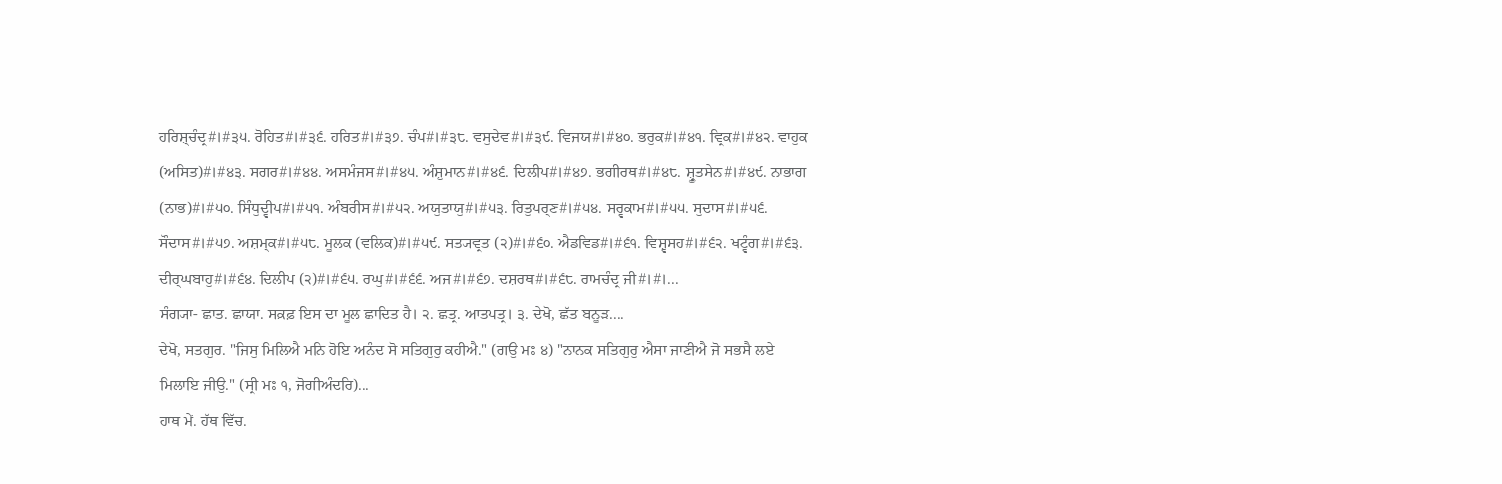ਹਰਿਸ਼੍ਚੰਦ੍ਰ#।#੩੫. ਰੋਹਿਤ#।#੩੬. ਹਰਿਤ#।#੩੭. ਚੰਪ#।#੩੮. ਵਸੁਦੇਵ#।#੩੯. ਵਿਜਯ#।#੪੦. ਭਰੁਕ#।#੪੧. ਵ੍ਰਿਕ#।#੪੨. ਵਾਹੁਕ (ਅਸਿਤ)#।#੪੩. ਸਗਰ#।#੪੪. ਅਸਮੰਜਸ#।#੪੫. ਅੰਸ਼ੁਮਾਨ#।#੪੬. ਦਿਲੀਪ#।#੪੭. ਭਗੀਰਥ#।#੪੮. ਸ਼੍ਰੂਤਸੇਨ#।#੪੯. ਨਾਭਾਗ (ਨਾਭ)#।#੫੦. ਸਿੰਧੁਦ੍ਵੀਪ#।#੫੧. ਅੰਬਰੀਸ#।#੫੨. ਅਯੁਤਾਯੁ#।#੫੩. ਰਿਤੁਪਰ੍ਣ#।#੫੪. ਸਰ੍ਵਕਾਮ#।#੫੫. ਸੁਦਾਸ#।#੫੬. ਸੌਦਾਸ#।#੫੭. ਅਸ਼ਮ੍ਕ#।#੫੮. ਮੂਲਕ (ਵਲਿਕ)#।#੫੯. ਸਤ੍ਯਵ੍ਰਤ (੨)#।#੬੦. ਐਡਵਿਡ#।#੬੧. ਵਿਸ਼੍ਵਸਹ#।#੬੨. ਖਟ੍ਵੰਗ#।#੬੩. ਦੀਰ੍ਘਬਾਹੁ#।#੬੪. ਦਿਲੀਪ (੨)#।#੬੫. ਰਘੁ#।#੬੬. ਅਜ#।#੬੭. ਦਸ਼ਰਥ#।#੬੮. ਰਾਮਚੰਦ੍ਰ ਜੀ#।#।...
ਸੰਗ੍ਯਾ- ਛਾਤ. ਛਾਯਾ. ਸਕ਼ਫ਼ ਇਸ ਦਾ ਮੂਲ ਛਾਦਿਤ ਹੈ। ੨. ਛਤ੍ਰ. ਆਤਪਤ੍ਰ। ੩. ਦੇਖੋ, ਛੱਤ ਬਨੂੜ....
ਦੇਖੋ, ਸਤਗੁਰ. "ਜਿਸੁ ਮਿਲਿਐ ਮਨਿ ਹੋਇ ਅਨੰਦ ਸੋ ਸਤਿਗੁਰੁ ਕਹੀਐ." (ਗਉ ਮਃ ੪) "ਨਾਨਕ ਸਤਿਗੁਰੁ ਐਸਾ ਜਾਣੀਐ ਜੋ ਸਭਸੈ ਲਏ ਮਿਲਾਇ ਜੀਉ." (ਸ੍ਰੀ ਮਃ ੧, ਜੋਗੀਅੰਦਰਿ)...
ਹਾਥ ਮੇਂ. ਹੱਥ ਵਿੱਚ.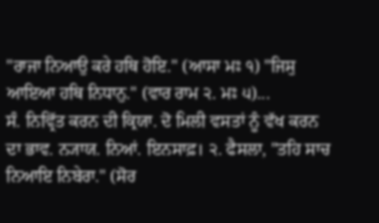"ਰਾਜਾ ਨਿਆਉ ਕਰੇ ਹਥਿ ਹੋਇ." (ਆਸਾ ਮਃ ੧) "ਜਿਸੁ ਆਇਆ ਹਥਿ ਨਿਧਾਨੁ." (ਵਾਰ ਰਾਮ ੨. ਮਃ ੫)...
ਸੰ. ਨਿਵ੍ਰਿੱਤ ਕਰਨ ਦੀ ਕ੍ਰਿਯਾ. ਦੋ ਮਿਲੀ ਵਸਤਾਂ ਨੂੰ ਵੱਖ ਕਰਨ ਦਾ ਭਾਵ. ਨ੍ਯਾਯ. ਨਿਆਂ. ਇਨਸਾਫ਼। ੨. ਫੈਸਲਾ, "ਤਹਿ ਸਾਚ ਨਿਆਇ ਨਿਬੇਰਾ." (ਸੋਰ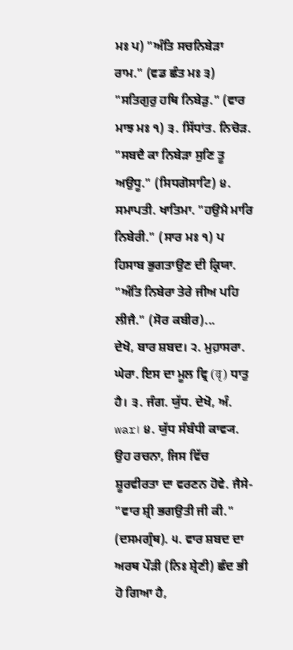ਮਃ ਪ) "ਅੰਤਿ ਸਚਨਿਬੇੜਾ ਰਾਮ." (ਵਡ ਛੰਤ ਮਃ ੩) "ਸਤਿਗੁਰੁ ਹਥਿ ਨਿਬੇੜੁ." (ਵਾਰ ਮਾਝ ਮਃ ੧) ੩. ਸਿੱਧਾਂਤ. ਨਿਚੋੜ. "ਸਬਦੈ ਕਾ ਨਿਬੇੜਾ ਸੁਣਿ ਤੂ ਅਉਧੂ." (ਸਿਧਗੋਸਾਟਿ) ੪. ਸਮਾਪਤੀ. ਖਾਤਿਮਾ. "ਹਉਮੈ ਮਾਰਿ ਨਿਬੇਰੀ." (ਸਾਰ ਮਃ ੧) ਪ ਹਿਸਾਬ ਭੁਗਤਾਉਣ ਦੀ ਕ੍ਰਿਯਾ. "ਅੰਤਿ ਨਿਬੇਰਾ ਤੇਰੇ ਜੀਅ ਪਹਿ ਲੀਜੈ." (ਸੋਰ ਕਬੀਰ)...
ਦੇਖੋ, ਬਾਰ ਸ਼ਬਦ। ੨. ਮੁਹ਼ਾਸਰਾ. ਘੇਰਾ. ਇਸ ਦਾ ਮੂਲ ਵ੍ਰਿ (वृ) ਧਾਤੁ ਹੈ। ੩. ਜੰਗ. ਯੁੱਧ. ਦੇਖੋ, ਅੰ. war। ੪. ਯੁੱਧ ਸੰਬੰਧੀ ਕਾਵ੍ਯ. ਉਹ ਰਚਨਾ, ਜਿਸ ਵਿੱਚ ਸ਼ੂਰਵੀਰਤਾ ਦਾ ਵਰਣਨ ਹੋਵੇ. ਜੈਸੇ- "ਵਾਰ ਸ਼੍ਰੀ ਭਗਉਤੀ ਜੀ ਕੀ." (ਦਸਮਗ੍ਰੰਥ). ੫. ਵਾਰ ਸ਼ਬਦ ਦਾ ਅਰਥ ਪੌੜੀ (ਨਿਃ ਸ਼੍ਰੇਣੀ) ਛੰਦ ਭੀ ਹੋ ਗਿਆ ਹੈ,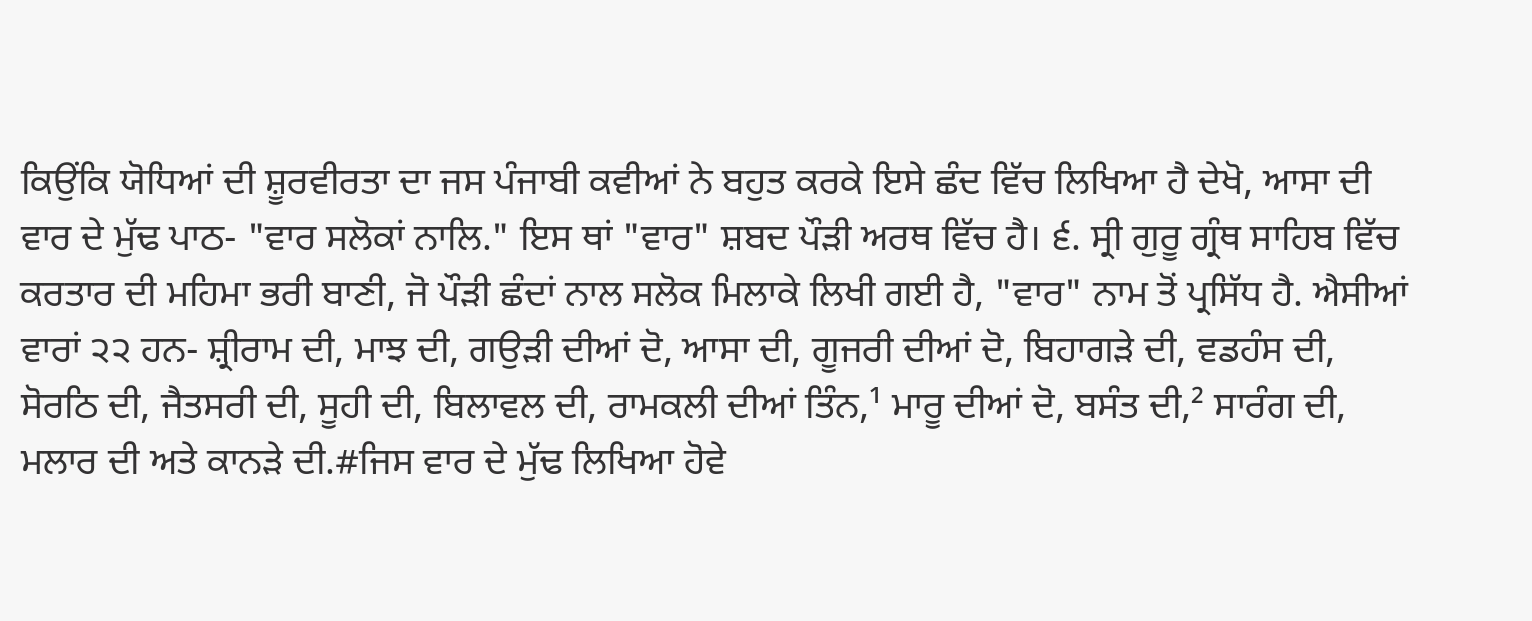ਕਿਉਂਕਿ ਯੋਧਿਆਂ ਦੀ ਸ਼ੂਰਵੀਰਤਾ ਦਾ ਜਸ ਪੰਜਾਬੀ ਕਵੀਆਂ ਨੇ ਬਹੁਤ ਕਰਕੇ ਇਸੇ ਛੰਦ ਵਿੱਚ ਲਿਖਿਆ ਹੈ ਦੇਖੋ, ਆਸਾ ਦੀ ਵਾਰ ਦੇ ਮੁੱਢ ਪਾਠ- "ਵਾਰ ਸਲੋਕਾਂ ਨਾਲਿ." ਇਸ ਥਾਂ "ਵਾਰ" ਸ਼ਬਦ ਪੌੜੀ ਅਰਥ ਵਿੱਚ ਹੈ। ੬. ਸ੍ਰੀ ਗੁਰੂ ਗ੍ਰੰਥ ਸਾਹਿਬ ਵਿੱਚ ਕਰਤਾਰ ਦੀ ਮਹਿਮਾ ਭਰੀ ਬਾਣੀ, ਜੋ ਪੌੜੀ ਛੰਦਾਂ ਨਾਲ ਸਲੋਕ ਮਿਲਾਕੇ ਲਿਖੀ ਗਈ ਹੈ, "ਵਾਰ" ਨਾਮ ਤੋਂ ਪ੍ਰਸਿੱਧ ਹੈ. ਐਸੀਆਂ ਵਾਰਾਂ ੨੨ ਹਨ- ਸ਼੍ਰੀਰਾਮ ਦੀ, ਮਾਝ ਦੀ, ਗਉੜੀ ਦੀਆਂ ਦੋ, ਆਸਾ ਦੀ, ਗੂਜਰੀ ਦੀਆਂ ਦੋ, ਬਿਹਾਗੜੇ ਦੀ, ਵਡਹੰਸ ਦੀ, ਸੋਰਠਿ ਦੀ, ਜੈਤਸਰੀ ਦੀ, ਸੂਹੀ ਦੀ, ਬਿਲਾਵਲ ਦੀ, ਰਾਮਕਲੀ ਦੀਆਂ ਤਿੰਨ,¹ ਮਾਰੂ ਦੀਆਂ ਦੋ, ਬਸੰਤ ਦੀ,² ਸਾਰੰਗ ਦੀ, ਮਲਾਰ ਦੀ ਅਤੇ ਕਾਨੜੇ ਦੀ.#ਜਿਸ ਵਾਰ ਦੇ ਮੁੱਢ ਲਿਖਿਆ ਹੋਵੇ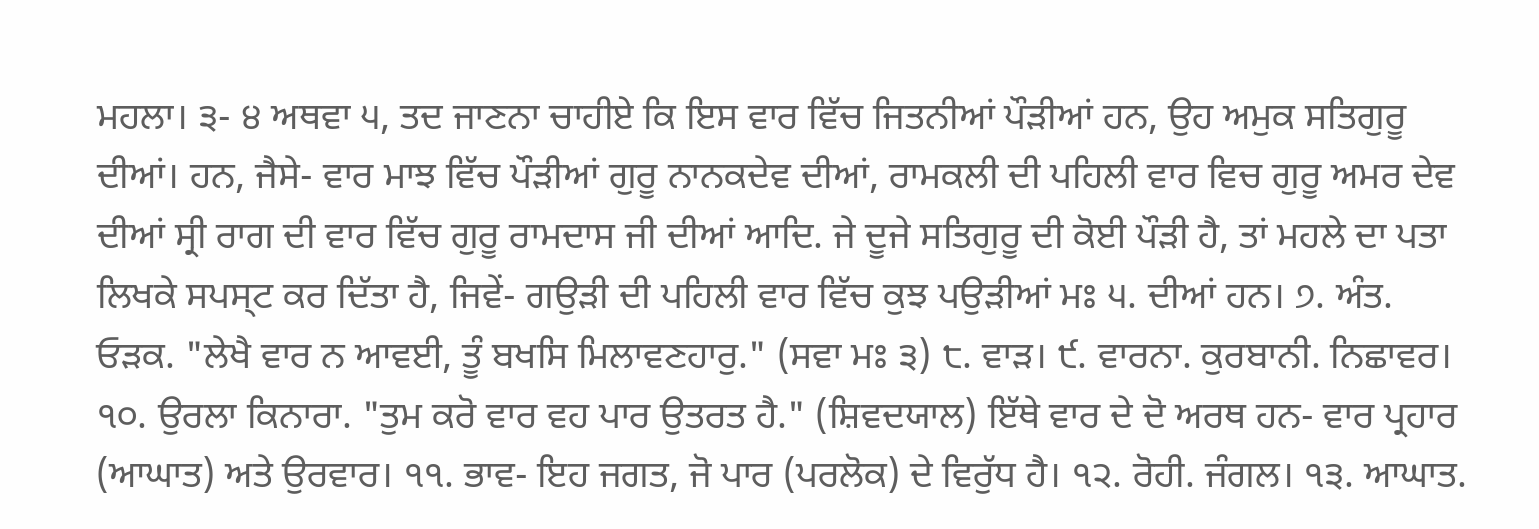ਮਹਲਾ। ੩- ੪ ਅਥਵਾ ੫, ਤਦ ਜਾਣਨਾ ਚਾਹੀਏ ਕਿ ਇਸ ਵਾਰ ਵਿੱਚ ਜਿਤਨੀਆਂ ਪੌੜੀਆਂ ਹਨ, ਉਹ ਅਮੁਕ ਸਤਿਗੁਰੂ ਦੀਆਂ। ਹਨ, ਜੈਸੇ- ਵਾਰ ਮਾਝ ਵਿੱਚ ਪੌੜੀਆਂ ਗੁਰੂ ਨਾਨਕਦੇਵ ਦੀਆਂ, ਰਾਮਕਲੀ ਦੀ ਪਹਿਲੀ ਵਾਰ ਵਿਚ ਗੁਰੂ ਅਮਰ ਦੇਵ ਦੀਆਂ ਸ੍ਰੀ ਰਾਗ ਦੀ ਵਾਰ ਵਿੱਚ ਗੁਰੂ ਰਾਮਦਾਸ ਜੀ ਦੀਆਂ ਆਦਿ. ਜੇ ਦੂਜੇ ਸਤਿਗੁਰੂ ਦੀ ਕੋਈ ਪੌੜੀ ਹੈ, ਤਾਂ ਮਹਲੇ ਦਾ ਪਤਾ ਲਿਖਕੇ ਸਪਸ੍ਟ ਕਰ ਦਿੱਤਾ ਹੈ, ਜਿਵੇਂ- ਗਉੜੀ ਦੀ ਪਹਿਲੀ ਵਾਰ ਵਿੱਚ ਕੁਝ ਪਉੜੀਆਂ ਮਃ ੫. ਦੀਆਂ ਹਨ। ੭. ਅੰਤ. ਓੜਕ. "ਲੇਖੈ ਵਾਰ ਨ ਆਵਈ, ਤੂੰ ਬਖਸਿ ਮਿਲਾਵਣਹਾਰੁ." (ਸਵਾ ਮਃ ੩) ੮. ਵਾੜ। ੯. ਵਾਰਨਾ. ਕੁਰਬਾਨੀ. ਨਿਛਾਵਰ। ੧੦. ਉਰਲਾ ਕਿਨਾਰਾ. "ਤੁਮ ਕਰੋ ਵਾਰ ਵਹ ਪਾਰ ਉਤਰਤ ਹੈ." (ਸ਼ਿਵਦਯਾਲ) ਇੱਥੇ ਵਾਰ ਦੇ ਦੋ ਅਰਥ ਹਨ- ਵਾਰ ਪ੍ਰਹਾਰ (ਆਘਾਤ) ਅਤੇ ਉਰਵਾਰ। ੧੧. ਭਾਵ- ਇਹ ਜਗਤ, ਜੋ ਪਾਰ (ਪਰਲੋਕ) ਦੇ ਵਿਰੁੱਧ ਹੈ। ੧੨. ਰੋਹੀ. ਜੰਗਲ। ੧੩. ਆਘਾਤ.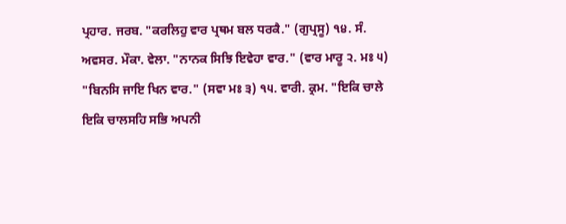ਪ੍ਰਹਾਰ. ਜਰਬ. "ਕਰਲਿਹੁ ਵਾਰ ਪ੍ਰਥਮ ਬਲ ਧਰਕੈ." (ਗੁਪ੍ਰਸੂ) ੧੪. ਸੰ. ਅਵਸਰ. ਮੌਕਾ. ਵੇਲਾ. "ਨਾਨਕ ਸਿਝਿ ਇਵੇਹਾ ਵਾਰ." (ਵਾਰ ਮਾਰੂ ੨. ਮਃ ੫) "ਬਿਨਸਿ ਜਾਇ ਖਿਨ ਵਾਰ." (ਸਵਾ ਮਃ ੩) ੧੫. ਵਾਰੀ. ਕ੍ਰਮ. "ਇਕਿ ਚਾਲੇ ਇਕਿ ਚਾਲਸਹਿ ਸਭਿ ਅਪਨੀ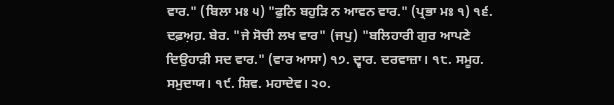ਵਾਰ." (ਬਿਲਾ ਮਃ ੫) "ਫੁਨਿ ਬਹੁੜਿ ਨ ਆਵਨ ਵਾਰ." (ਪ੍ਰਭਾ ਮਃ ੧) ੧੬. ਦਫ਼ਅ਼ਹ਼. ਬੇਰ. "ਜੇ ਸੋਚੀ ਲਖ ਵਾਰ" (ਜਪੁ) "ਬਲਿਹਾਰੀ ਗੁਰ ਆਪਣੇ ਦਿਉਹਾੜੀ ਸਦ ਵਾਰ." (ਵਾਰ ਆਸਾ) ੧੭. ਦ੍ਵਾਰ. ਦਰਵਾਜ਼ਾ। ੧੮. ਸਮੂਹ. ਸਮੁਦਾਯ। ੧੯. ਸ਼ਿਵ. ਮਹਾਦੇਵ। ੨੦.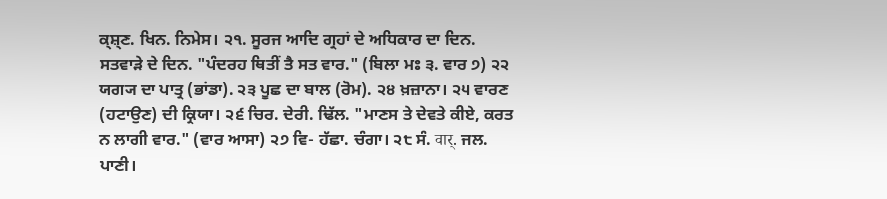ਕ੍ਸ਼੍ਣ. ਖਿਨ. ਨਿਮੇਸ। ੨੧. ਸੂਰਜ ਆਦਿ ਗ੍ਰਹਾਂ ਦੇ ਅਧਿਕਾਰ ਦਾ ਦਿਨ. ਸਤਵਾੜੇ ਦੇ ਦਿਨ. "ਪੰਦਰਹ ਥਿਤੀਂ ਤੈ ਸਤ ਵਾਰ." (ਬਿਲਾ ਮਃ ੩. ਵਾਰ ੭) ੨੨ ਯਗ੍ਯ ਦਾ ਪਾਤ੍ਰ (ਭਾਂਡਾ). ੨੩ ਪੂਛ ਦਾ ਬਾਲ (ਰੋਮ). ੨੪ ਖ਼ਜ਼ਾਨਾ। ੨੫ ਵਾਰਣ (ਹਟਾਉਣ) ਦੀ ਕ੍ਰਿਯਾ। ੨੬ ਚਿਰ. ਦੇਰੀ. ਢਿੱਲ. "ਮਾਣਸ ਤੇ ਦੇਵਤੇ ਕੀਏ, ਕਰਤ ਨ ਲਾਗੀ ਵਾਰ." (ਵਾਰ ਆਸਾ) ੨੭ ਵਿ- ਹੱਛਾ. ਚੰਗਾ। ੨੮ ਸੰ. वार्. ਜਲ. ਪਾਣੀ।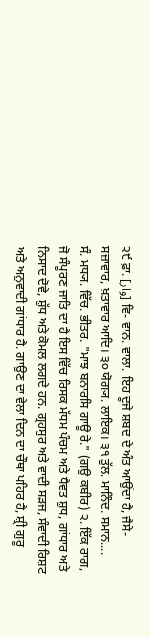੨੯ ਫ਼ਾ. [وار] ਵਿ- ਵਾਨ. ਵਾਲਾ. ਇਹ ਦੂਜੇ ਸ਼ਬਦ ਦੇ ਅੰਤ ਆਉਂਦਾ ਹੈ, ਜੈਸੇ- ਸਜ਼ਾਵਾਰ, ਖ਼ਤਾਵਾਰ ਆਦਿ। ੩੦ ਯੋਗ੍ਯ. ਲਾਇਕ। ੩੧ ਤੁੱਲ. ਮਾਨਿੰਦ. ਸਮਾਨ....
ਸੰ. ਮਧ੍ਯ. ਵਿੱਚ. ਭੀਤਰ. "ਮਾਝ ਬਨਾਰਸਿ ਗਾਊ ਰੇ." (ਗਉ ਕਬੀਰ) ੨. ਇੱਕ ਰਾਗ, ਜੋ ਸੰਪੂਰਣ ਜਾਤਿ ਦਾ ਹੈ ਇਸ ਵਿੱਚ ਰਿਸਕ ਮੱਧਮ ਪੰਚਮ ਅਤੇ ਧੈਵਤ ਸ਼ੁਧ, ਗਾਂਧਾਰ ਅਤੇ ਨਿਸਾਦ ਦੋਵੇ, ਸ਼ੁੱਧ ਅਤੇ ਕੋਮਲ ਲਗਦੇ ਹਨ. ਗ੍ਰਹਸੁਰ ਅਤੇ ਵਾਦੀ ਸੜਜ, ਸੰਵਾਦੀ ਰਿਸ਼ਟ ਅਤੇ ਅਨੁਵਾਦੀ ਗਾਂਧਾਰ ਹੈ. ਗਾਉਣ ਦਾ ਵੇਲਾ ਦਿਨ ਦਾ ਚੌਥਾ ਪਹਿਰ ਹੈ, ਸ਼੍ਰੀ ਗੁਰੂ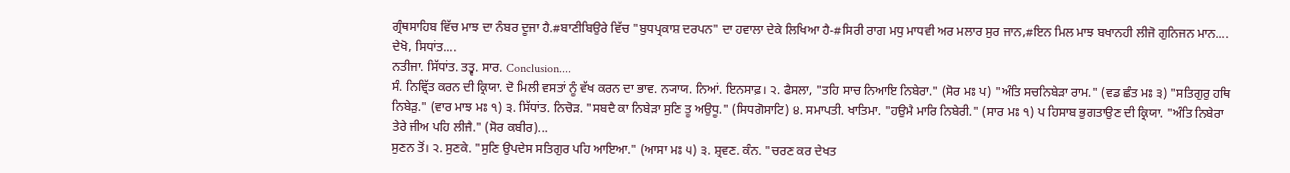ਗ੍ਰੰਥਸਾਹਿਬ ਵਿੱਚ ਮਾਝ ਦਾ ਨੰਬਰ ਦੂਜਾ ਹੈ.#ਬਾਣੀਬਿਉਰੇ ਵਿੱਚ "ਬੁਧਪ੍ਰਕਾਸ਼ ਦਰਪਨ" ਦਾ ਹਵਾਲਾ ਦੇਕੇ ਲਿਖਿਆ ਹੈ-#ਸਿਰੀ ਰਾਗ ਮਧੁ ਮਾਧਵੀ ਅਰ ਮਲਾਰ ਸੁਰ ਜਾਨ,#ਇਨ ਮਿਲ ਮਾਝ ਬਖਾਨਹੀ ਲੀਜੋ ਗੁਨਿਜਨ ਮਾਨ....
ਦੇਖੋ, ਸਿਧਾਂਤ....
ਨਤੀਜਾ. ਸਿੱਧਾਂਤ. ਤਤ੍ਵ. ਸਾਰ. Conclusion....
ਸੰ. ਨਿਵ੍ਰਿੱਤ ਕਰਨ ਦੀ ਕ੍ਰਿਯਾ. ਦੋ ਮਿਲੀ ਵਸਤਾਂ ਨੂੰ ਵੱਖ ਕਰਨ ਦਾ ਭਾਵ. ਨ੍ਯਾਯ. ਨਿਆਂ. ਇਨਸਾਫ਼। ੨. ਫੈਸਲਾ, "ਤਹਿ ਸਾਚ ਨਿਆਇ ਨਿਬੇਰਾ." (ਸੋਰ ਮਃ ਪ) "ਅੰਤਿ ਸਚਨਿਬੇੜਾ ਰਾਮ." (ਵਡ ਛੰਤ ਮਃ ੩) "ਸਤਿਗੁਰੁ ਹਥਿ ਨਿਬੇੜੁ." (ਵਾਰ ਮਾਝ ਮਃ ੧) ੩. ਸਿੱਧਾਂਤ. ਨਿਚੋੜ. "ਸਬਦੈ ਕਾ ਨਿਬੇੜਾ ਸੁਣਿ ਤੂ ਅਉਧੂ." (ਸਿਧਗੋਸਾਟਿ) ੪. ਸਮਾਪਤੀ. ਖਾਤਿਮਾ. "ਹਉਮੈ ਮਾਰਿ ਨਿਬੇਰੀ." (ਸਾਰ ਮਃ ੧) ਪ ਹਿਸਾਬ ਭੁਗਤਾਉਣ ਦੀ ਕ੍ਰਿਯਾ. "ਅੰਤਿ ਨਿਬੇਰਾ ਤੇਰੇ ਜੀਅ ਪਹਿ ਲੀਜੈ." (ਸੋਰ ਕਬੀਰ)...
ਸੁਣਨ ਤੋਂ। ੨. ਸੁਣਕੇ. "ਸੁਣਿ ਉਪਦੇਸ ਸਤਿਗੁਰ ਪਹਿ ਆਇਆ." (ਆਸਾ ਮਃ ੫) ੩. ਸ਼੍ਰਵਣ. ਕੰਨ. "ਚਰਣ ਕਰ ਦੇਖਤ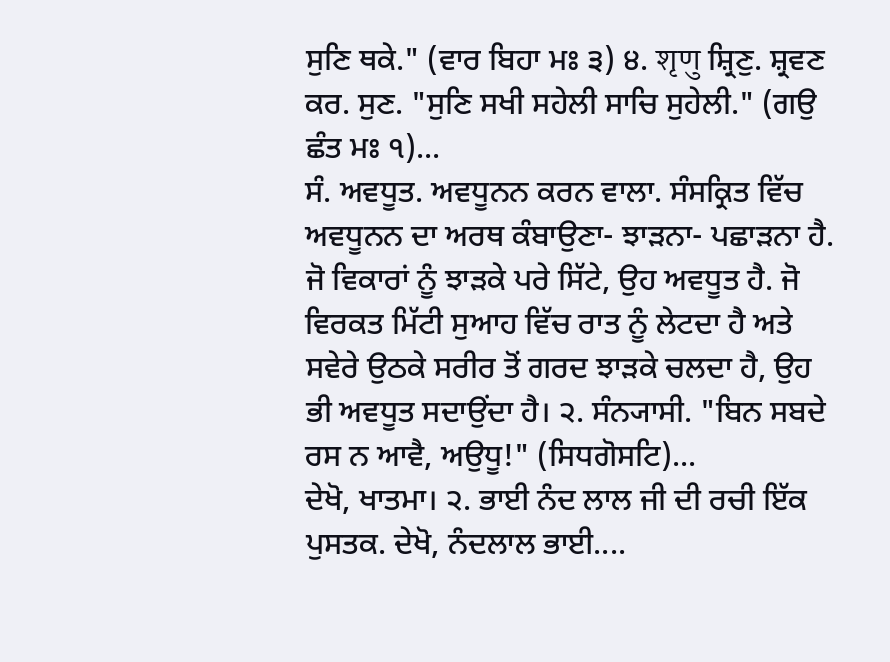ਸੁਣਿ ਥਕੇ." (ਵਾਰ ਬਿਹਾ ਮਃ ੩) ੪. शृणु ਸ਼੍ਰਿਣੁ. ਸ਼੍ਰਵਣ ਕਰ. ਸੁਣ. "ਸੁਣਿ ਸਖੀ ਸਹੇਲੀ ਸਾਚਿ ਸੁਹੇਲੀ." (ਗਉ ਛੰਤ ਮਃ ੧)...
ਸੰ. ਅਵਧੂਤ. ਅਵਧੂਨਨ ਕਰਨ ਵਾਲਾ. ਸੰਸਕ੍ਰਿਤ ਵਿੱਚ ਅਵਧੂਨਨ ਦਾ ਅਰਥ ਕੰਬਾਉਣਾ- ਝਾੜਨਾ- ਪਛਾੜਨਾ ਹੈ. ਜੋ ਵਿਕਾਰਾਂ ਨੂੰ ਝਾੜਕੇ ਪਰੇ ਸਿੱਟੇ, ਉਹ ਅਵਧੂਤ ਹੈ. ਜੋ ਵਿਰਕਤ ਮਿੱਟੀ ਸੁਆਹ ਵਿੱਚ ਰਾਤ ਨੂੰ ਲੇਟਦਾ ਹੈ ਅਤੇ ਸਵੇਰੇ ਉਠਕੇ ਸਰੀਰ ਤੋਂ ਗਰਦ ਝਾੜਕੇ ਚਲਦਾ ਹੈ, ਉਹ ਭੀ ਅਵਧੂਤ ਸਦਾਉਂਦਾ ਹੈ। ੨. ਸੰਨ੍ਯਾਸੀ. "ਬਿਨ ਸਬਦੇ ਰਸ ਨ ਆਵੈ, ਅਉਧੂ!" (ਸਿਧਗੋਸਟਿ)...
ਦੇਖੋ, ਖਾਤਮਾ। ੨. ਭਾਈ ਨੰਦ ਲਾਲ ਜੀ ਦੀ ਰਚੀ ਇੱਕ ਪੁਸਤਕ. ਦੇਖੋ, ਨੰਦਲਾਲ ਭਾਈ....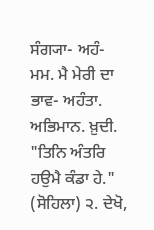ਸੰਗ੍ਯਾ- ਅਹੰ- ਮਮ. ਮੈ ਮੇਰੀ ਦਾ ਭਾਵ- ਅਹੰਤਾ. ਅਭਿਮਾਨ. ਖ਼ੁਦੀ. "ਤਿਨਿ ਅੰਤਰਿ ਹਉਮੈ ਕੰਡਾ ਹੇ." (ਸੋਹਿਲਾ) ੨. ਦੇਖੋ,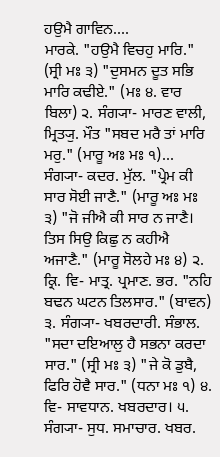ਹਉਮੈ ਗਾਵਿਨ....
ਮਾਰਕੇ. "ਹਉਮੈ ਵਿਚਹੁ ਮਾਰਿ." (ਸ੍ਰੀ ਮਃ ੩) "ਦੁਸਮਨ ਦੂਤ ਸਭਿ ਮਾਰਿ ਕਢੀਏ." (ਮਃ ੪. ਵਾਰ ਬਿਲਾ) ੨. ਸੰਗ੍ਯਾ- ਮਾਰਣ ਵਾਲੀ, ਮ੍ਰਿਤ੍ਯੁ. ਮੌਤ "ਸਬਦ ਮਰੈ ਤਾਂ ਮਾਰਿ ਮਰੁ." (ਮਾਰੂ ਅਃ ਮਃ ੧)...
ਸੰਗ੍ਯਾ- ਕਦਰ. ਮੁੱਲ. "ਪ੍ਰੇਮ ਕੀ ਸਾਰ ਸੋਈ ਜਾਣੈ." (ਮਾਰੂ ਅਃ ਮਃ ੩) "ਜੋ ਜੀਐ ਕੀ ਸਾਰ ਨ ਜਾਣੈ। ਤਿਸ ਸਿਉ ਕਿਛੁ ਨ ਕਹੀਐ ਅਜਾਣੈ." (ਮਾਰੂ ਸੋਲਹੇ ਮਃ ੪) ੨. ਕ੍ਰਿ. ਵਿ- ਮਾਤ੍ਰ. ਪ੍ਰਮਾਣ. ਭਰ. "ਨਹਿ ਬਢਨ ਘਟਨ ਤਿਲਸਾਰ." (ਬਾਵਨ) ੩. ਸੰਗ੍ਯਾ- ਖਬਰਦਾਰੀ. ਸੰਭਾਲ. "ਸਦਾ ਦਇਆਲੁ ਹੈ ਸਭਨਾ ਕਰਦਾ ਸਾਰ." (ਸ੍ਰੀ ਮਃ ੩) "ਜੇ ਕੋ ਡੁਬੈ, ਫਿਰਿ ਹੋਵੈ ਸਾਰ." (ਧਨਾ ਮਃ ੧) ੪. ਵਿ- ਸਾਵਧਾਨ. ਖਬਰਦਾਰ। ੫. ਸੰਗ੍ਯਾ- ਸੁਧ. ਸਮਾਚਾਰ. ਖਬਰ.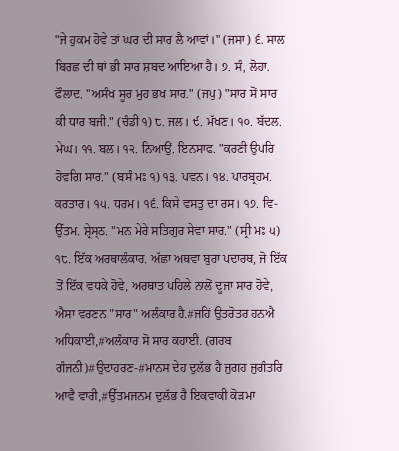"ਜੇ ਹੁਕਮ ਹੋਵੇ ਤਾਂ ਘਰ ਦੀ ਸਾਰ ਲੈ ਆਵਾਂ।" (ਜਸਾ) ੬. ਸਾਲ ਬਿਰਛ ਦੀ ਥਾਂ ਭੀ ਸਾਰ ਸ਼ਬਦ ਆਇਆ ਹੈ। ੭. ਸੰ, ਲੋਹਾ. ਫੌਲਾਦ. "ਅਸੰਖ ਸੂਰ ਮੁਹ ਭਖ ਸਾਰ." (ਜਪੁ) "ਸਾਰ ਸੋਂ ਸਾਰ ਕੀ ਧਾਰ ਬਜੀ." (ਚੰਡੀ ੧) ੮. ਜਲ। ੯. ਮੱਖਣ। ੧੦. ਬੱਦਲ. ਮੇਘ। ੧੧. ਬਲ। ੧੨. ਨਿਆਉਂ. ਇਨਸਾਫ. "ਕਰਣੀ ਉਪਰਿ ਹੋਵਗਿ ਸਾਰ." (ਬਸੰ ਮਃ ੧) ੧੩. ਪਵਨ। ੧੪. ਪਾਰਬ੍ਰਹਮ. ਕਰਤਾਰ। ੧੫. ਧਰਮ। ੧੬. ਕਿਸੇ ਵਸਤੁ ਦਾ ਰਸ। ੧੭. ਵਿ- ਉੱਤਮ. ਸ਼੍ਰੇਸ੍ਠ. "ਮਨ ਮੇਰੇ ਸਤਿਗੁਰ ਸੇਵਾ ਸਾਰ." (ਸ੍ਰੀ ਮਃ ੫) ੧੮. ਇੱਕ ਅਰਥਾਲੰਕਾਰ. ਅੱਛਾ ਅਥਵਾ ਬੁਰਾ ਪਦਾਰਥ, ਜੋ ਇੱਕ ਤੋਂ ਇੱਕ ਵਧਕੇ ਹੋਵੇ, ਅਰਥਾਤ ਪਹਿਲੇ ਨਾਲੋਂ ਦੂਜਾ ਸਾਰ ਹੋਵੇ, ਐਸਾ ਵਰਣਨ "ਸਾਰ" ਅਲੰਕਾਰ ਹੈ.#ਜਹਿਂ ਉਤਰੋਤਰ ਹਨਐ ਅਧਿਕਾਈ,#ਅਲੰਕਾਰ ਸੋ ਸਾਰ ਕਹਾਈ. (ਗਰਬ ਗੰਜਨੀ)#ਉਦਾਹਰਣ-#ਮਾਨਸ ਦੇਹ ਦੁਲੱਭ ਹੈ ਜੁਗਹ ਜੁਗੰਤਰਿ ਆਵੈ ਵਾਰੀ,#ਉੱਤਮਜਨਮ ਦੁਲੱਭ ਹੈ ਇਕਵਾਕੀ ਕੋੜਮਾ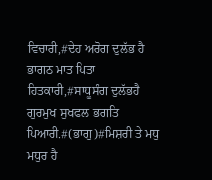ਵਿਚਾਰੀ,#ਦੇਹ ਅਰੋਗ ਦੁਲੱਭ ਹੈ ਭਾਗਠ ਮਾਤ ਪਿਤਾ ਹਿਤਕਾਰੀ,#ਸਾਧੂਸੰਗ ਦੁਲੱਭਹੈ ਗੁਰਮੁਖ ਸੁਖਫਲ ਭਗਤਿ ਪਿਆਰੀ.#(ਭਾਗੁ)#ਮਿਸ਼ਰੀ ਤੇ ਮਧੁ ਮਧੁਰ ਹੈ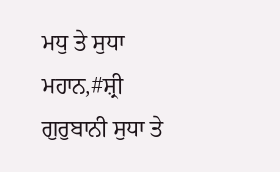ਮਧੁ ਤੇ ਸੁਧਾ ਮਹਾਨ,#ਸ਼੍ਰੀ ਗੁਰੁਬਾਨੀ ਸੁਧਾ ਤੇ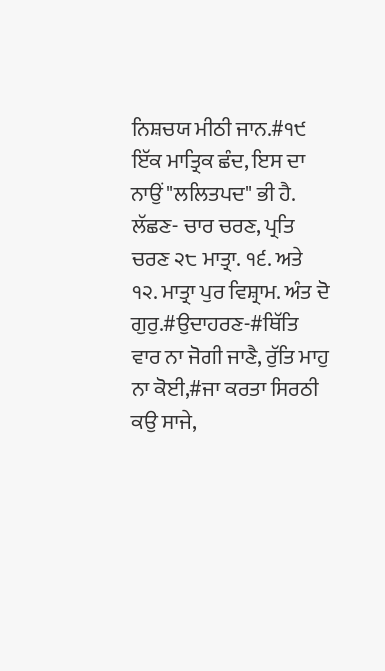ਨਿਸ਼ਚਯ ਮੀਠੀ ਜਾਨ.#੧੯ ਇੱਕ ਮਾਤ੍ਰਿਕ ਛੰਦ, ਇਸ ਦਾ ਨਾਉਂ "ਲਲਿਤਪਦ" ਭੀ ਹੈ. ਲੱਛਣ- ਚਾਰ ਚਰਣ, ਪ੍ਰਤਿ ਚਰਣ ੨੮ ਮਾਤ੍ਰਾ. ੧੬. ਅਤੇ ੧੨. ਮਾਤ੍ਰਾ ਪੁਰ ਵਿਸ਼੍ਰਾਮ. ਅੰਤ ਦੋ ਗੁਰੁ.#ਉਦਾਹਰਣ-#ਥਿੱਤਿ ਵਾਰ ਨਾ ਜੋਗੀ ਜਾਣੈ, ਰੁੱਤਿ ਮਾਹੁ ਨਾ ਕੋਈ,#ਜਾ ਕਰਤਾ ਸਿਰਠੀ ਕਉ ਸਾਜੇ,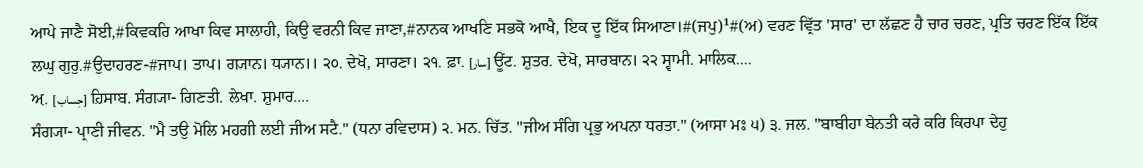ਆਪੇ ਜਾਣੈ ਸੋਈ,#ਕਿਵਕਰਿ ਆਖਾ ਕਿਵ ਸਾਲਾਹੀ, ਕਿਉ ਵਰਨੀ ਕਿਵ ਜਾਣਾ,#ਨਾਨਕ ਆਖਣਿ ਸਭਕੋ ਆਖੈ, ਇਕ ਦੂ ਇੱਕ ਸਿਆਣਾ।#(ਜਪੁ)¹#(ਅ) ਵਰਣ ਵ੍ਰਿੱਤ 'ਸਾਰ' ਦਾ ਲੱਛਣ ਹੈ ਚਾਰ ਚਰਣ, ਪ੍ਰਤਿ ਚਰਣ ਇੱਕ ਇੱਕ ਲਘੁ ਗੁਰੁ.#ਉਦਾਹਰਣ-#ਜਾਪ। ਤਾਪ। ਗ੍ਯਾਨ। ਧ੍ਯਾਨ।। ੨੦. ਦੇਖੋ, ਸਾਰਣਾ। ੨੧. ਫ਼ਾ. [سار] ਊਂਟ. ਸ਼ੁਤਰ. ਦੇਖੋ, ਸਾਰਬਾਨ। ੨੨ ਸ੍ਵਾਮੀ. ਮਾਲਿਕ....
ਅ਼. [حِساب] ਹ਼ਿਸਾਬ. ਸੰਗ੍ਯਾ- ਗਿਣਤੀ. ਲੇਖਾ. ਸ਼ੁਮਾਰ....
ਸੰਗ੍ਯਾ- ਪ੍ਰਾਣੀ ਜੀਵਨ. "ਮੈ ਤਉ ਮੋਲਿ ਮਹਗੀ ਲਈ ਜੀਅ ਸਟੈ." (ਧਨਾ ਰਵਿਦਾਸ) ੨. ਮਨ. ਚਿੱਤ. "ਜੀਅ ਸੰਗਿ ਪ੍ਰਭੁ ਅਪਨਾ ਧਰਤਾ." (ਆਸਾ ਮਃ ੫) ੩. ਜਲ. "ਬਾਬੀਹਾ ਬੇਨਤੀ ਕਰੇ ਕਰਿ ਕਿਰਪਾ ਦੇਹੁ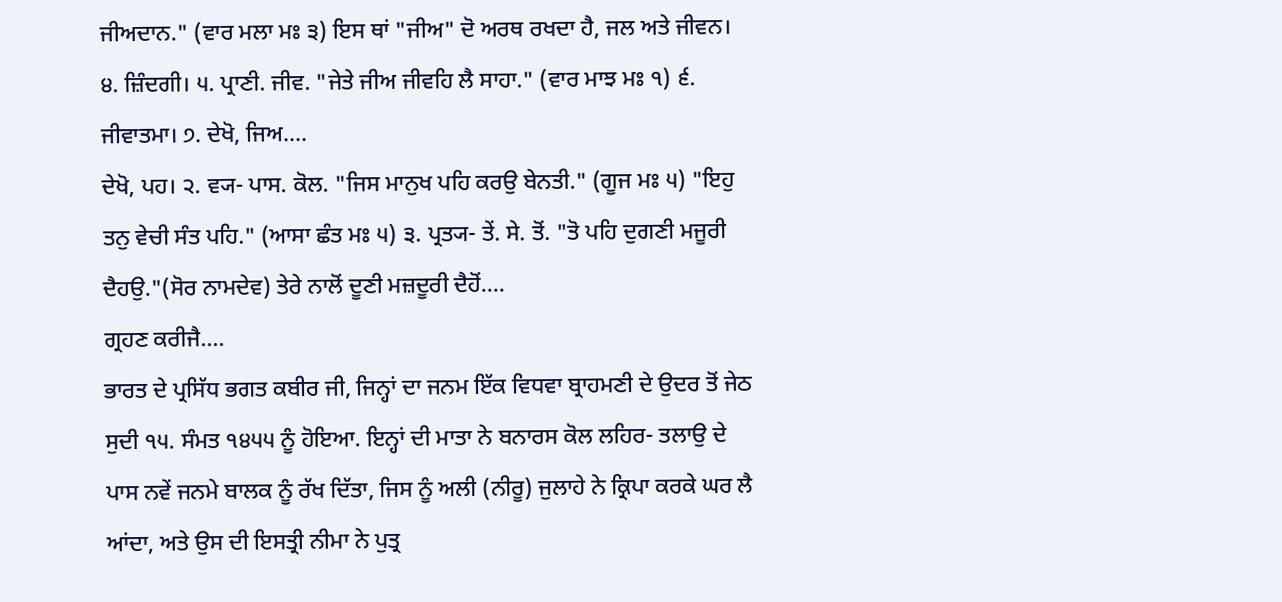ਜੀਅਦਾਨ." (ਵਾਰ ਮਲਾ ਮਃ ੩) ਇਸ ਥਾਂ "ਜੀਅ" ਦੋ ਅਰਥ ਰਖਦਾ ਹੈ, ਜਲ ਅਤੇ ਜੀਵਨ। ੪. ਜ਼ਿੰਦਗੀ। ੫. ਪ੍ਰਾਣੀ. ਜੀਵ. "ਜੇਤੇ ਜੀਅ ਜੀਵਹਿ ਲੈ ਸਾਹਾ." (ਵਾਰ ਮਾਝ ਮਃ ੧) ੬. ਜੀਵਾਤਮਾ। ੭. ਦੇਖੋ, ਜਿਅ....
ਦੇਖੋ, ਪਹ। ੨. ਵ੍ਯ- ਪਾਸ. ਕੋਲ. "ਜਿਸ ਮਾਨੁਖ ਪਹਿ ਕਰਉ ਬੇਨਤੀ." (ਗੂਜ ਮਃ ੫) "ਇਹੁ ਤਨੁ ਵੇਚੀ ਸੰਤ ਪਹਿ." (ਆਸਾ ਛੰਤ ਮਃ ੫) ੩. ਪ੍ਰਤ੍ਯ- ਤੇਂ. ਸੇ. ਤੋਂ. "ਤੋ ਪਹਿ ਦੁਗਣੀ ਮਜੂਰੀ ਦੈਹਉ."(ਸੋਰ ਨਾਮਦੇਵ) ਤੇਰੇ ਨਾਲੋਂ ਦੂਣੀ ਮਜ਼ਦੂਰੀ ਦੈਹੋਂ....
ਗ੍ਰਹਣ ਕਰੀਜੈ....
ਭਾਰਤ ਦੇ ਪ੍ਰਸਿੱਧ ਭਗਤ ਕਬੀਰ ਜੀ, ਜਿਨ੍ਹਾਂ ਦਾ ਜਨਮ ਇੱਕ ਵਿਧਵਾ ਬ੍ਰਾਹਮਣੀ ਦੇ ਉਦਰ ਤੋਂ ਜੇਠ ਸੁਦੀ ੧੫. ਸੰਮਤ ੧੪੫੫ ਨੂੰ ਹੋਇਆ. ਇਨ੍ਹਾਂ ਦੀ ਮਾਤਾ ਨੇ ਬਨਾਰਸ ਕੋਲ ਲਹਿਰ- ਤਲਾਉ ਦੇ ਪਾਸ ਨਵੇਂ ਜਨਮੇ ਬਾਲਕ ਨੂੰ ਰੱਖ ਦਿੱਤਾ, ਜਿਸ ਨੂੰ ਅਲੀ (ਨੀਰੂ) ਜੁਲਾਹੇ ਨੇ ਕ੍ਰਿਪਾ ਕਰਕੇ ਘਰ ਲੈ ਆਂਦਾ, ਅਤੇ ਉਸ ਦੀ ਇਸਤ੍ਰੀ ਨੀਮਾ ਨੇ ਪੁਤ੍ਰ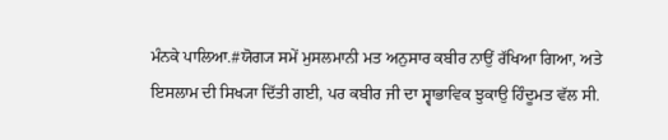ਮੰਨਕੇ ਪਾਲਿਆ.#ਯੋਗ੍ਯ ਸਮੇਂ ਮੁਸਲਮਾਨੀ ਮਤ ਅਨੁਸਾਰ ਕਬੀਰ ਨਾਉਂ ਰੱਖਿਆ ਗਿਆ, ਅਤੇ ਇਸਲਾਮ ਦੀ ਸਿਖ੍ਯਾ ਦਿੱਤੀ ਗਈ, ਪਰ ਕਬੀਰ ਜੀ ਦਾ ਸ੍ਵਾਭਾਵਿਕ ਝੁਕਾਉ ਹਿੰਦੂਮਤ ਵੱਲ ਸੀ.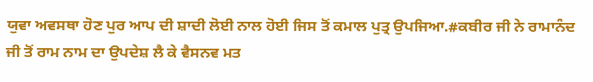ਯੁਵਾ ਅਵਸਥਾ ਹੋਣ ਪੁਰ ਆਪ ਦੀ ਸ਼ਾਦੀ ਲੋਈ ਨਾਲ ਹੋਈ ਜਿਸ ਤੋਂ ਕਮਾਲ ਪੁਤ੍ਰ ਉਪਜਿਆ.#ਕਬੀਰ ਜੀ ਨੇ ਰਾਮਾਨੰਦ ਜੀ ਤੋਂ ਰਾਮ ਨਾਮ ਦਾ ਉਪਦੇਸ਼ ਲੈ ਕੇ ਵੈਸਨਵ ਮਤ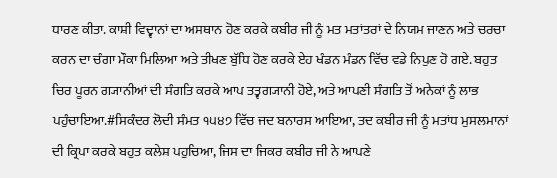ਧਾਰਣ ਕੀਤਾ. ਕਾਸ਼ੀ ਵਿਦ੍ਵਾਨਾਂ ਦਾ ਅਸਥਾਨ ਹੋਣ ਕਰਕੇ ਕਬੀਰ ਜੀ ਨੂੰ ਮਤ ਮਤਾਂਤਰਾਂ ਦੇ ਨਿਯਮ ਜਾਣਨ ਅਤੇ ਚਰਚਾ ਕਰਨ ਦਾ ਚੰਗਾ ਮੌਕਾ ਮਿਲਿਆ ਅਤੇ ਤੀਖਣ ਬੁੱਧਿ ਹੋਣ ਕਰਕੇ ਏਹ ਖੰਡਨ ਮੰਡਨ ਵਿੱਚ ਵਡੇ ਨਿਪੁਣ ਹੋ ਗਏ. ਬਹੁਤ ਚਿਰ ਪੂਰਨ ਗ੍ਯਾਨੀਆਂ ਦੀ ਸੰਗਤਿ ਕਰਕੇ ਆਪ ਤਤ੍ਵਗ੍ਯਾਨੀ ਹੋਏ, ਅਤੇ ਆਪਣੀ ਸੰਗਤਿ ਤੋਂ ਅਨੇਕਾਂ ਨੂੰ ਲਾਭ ਪਹੁੰਚਾਇਆ.#ਸਿਕੰਦਰ ਲੋਦੀ ਸੰਮਤ ੧੫੪੭ ਵਿੱਚ ਜਦ ਬਨਾਰਸ ਆਇਆ, ਤਦ ਕਬੀਰ ਜੀ ਨੂੰ ਮਤਾਂਧ ਮੁਸਲਮਾਨਾਂ ਦੀ ਕ੍ਰਿਪਾ ਕਰਕੇ ਬਹੁਤ ਕਲੇਸ਼ ਪਹੁਚਿਆ, ਜਿਸ ਦਾ ਜਿਕਰ ਕਬੀਰ ਜੀ ਨੇ ਆਪਣੇ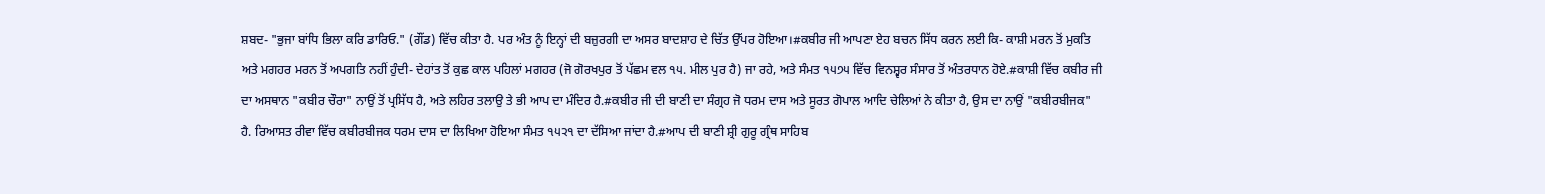ਸ਼ਬਦ- "ਭੁਜਾ ਬਾਂਧਿ ਭਿਲਾ ਕਰਿ ਡਾਰਿਓ." (ਗੌਂਡ) ਵਿੱਚ ਕੀਤਾ ਹੈ. ਪਰ ਅੰਤ ਨੂੰ ਇਨ੍ਹਾਂ ਦੀ ਬਜ਼ੁਰਗੀ ਦਾ ਅਸਰ ਬਾਦਸ਼ਾਹ ਦੇ ਚਿੱਤ ਉੱਪਰ ਹੋਇਆ।#ਕਬੀਰ ਜੀ ਆਪਣਾ ਏਹ ਬਚਨ ਸਿੱਧ ਕਰਨ ਲਈ ਕਿ- ਕਾਸ਼ੀ ਮਰਨ ਤੋਂ ਮੁਕਤਿ ਅਤੇ ਮਗਹਰ ਮਰਨ ਤੋਂ ਅਪਗਤਿ ਨਹੀਂ ਹੁੰਦੀ- ਦੇਹਾਂਤ ਤੋਂ ਕੁਛ ਕਾਲ ਪਹਿਲਾਂ ਮਗਹਰ (ਜੋ ਗੋਰਖਪੁਰ ਤੋਂ ਪੱਛਮ ਵਲ ੧੫. ਮੀਲ ਪੁਰ ਹੈ) ਜਾ ਰਹੇ, ਅਤੇ ਸੰਮਤ ੧੫੭੫ ਵਿੱਚ ਵਿਨਸ਼੍ਵਰ ਸੰਸਾਰ ਤੋਂ ਅੰਤਰਧਾਨ ਹੋਏ.#ਕਾਸ਼ੀ ਵਿੱਚ ਕਬੀਰ ਜੀ ਦਾ ਅਸਥਾਨ "ਕਬੀਰ ਚੌਰਾ" ਨਾਉਂ ਤੋਂ ਪ੍ਰਸਿੱਧ ਹੈ, ਅਤੇ ਲਹਿਰ ਤਲਾਉ ਤੇ ਭੀ ਆਪ ਦਾ ਮੰਦਿਰ ਹੈ.#ਕਬੀਰ ਜੀ ਦੀ ਬਾਣੀ ਦਾ ਸੰਗ੍ਰਹ ਜੋ ਧਰਮ ਦਾਸ ਅਤੇ ਸੂਰਤ ਗੋਪਾਲ ਆਦਿ ਚੇਲਿਆਂ ਨੇ ਕੀਤਾ ਹੈ, ਉਸ ਦਾ ਨਾਉਂ "ਕਬੀਰਬੀਜਕ" ਹੈ. ਰਿਆਸਤ ਰੀਵਾ ਵਿੱਚ ਕਬੀਰਬੀਜਕ ਧਰਮ ਦਾਸ ਦਾ ਲਿਖਿਆ ਹੋਇਆ ਸੰਮਤ ੧੫੨੧ ਦਾ ਦੱਸਿਆ ਜਾਂਦਾ ਹੈ.#ਆਪ ਦੀ ਬਾਣੀ ਸ਼੍ਰੀ ਗੁਰੂ ਗ੍ਰੰਥ ਸਾਹਿਬ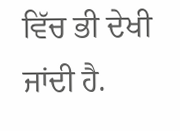ਵਿੱਚ ਭੀ ਦੇਖੀ ਜਾਂਦੀ ਹੈ.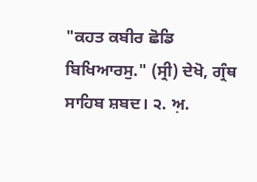"ਕਹਤ ਕਬੀਰ ਛੋਡਿ ਬਿਖਿਆਰਸੁ." (ਸ੍ਰੀ) ਦੇਖੋ, ਗ੍ਰੰਥ ਸਾਹਿਬ ਸ਼ਬਦ। ੨. ਅ਼.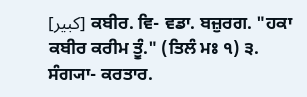[کبیر] ਕਬੀਰ. ਵਿ- ਵਡਾ. ਬਜ਼ੁਰਗ. "ਹਕਾ ਕਬੀਰ ਕਰੀਮ ਤੂੰ." (ਤਿਲੰ ਮਃ ੧) ੩. ਸੰਗ੍ਯਾ- ਕਰਤਾਰ.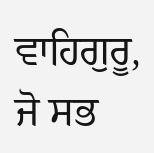ਵਾਹਿਗੁਰੂ, ਜੋ ਸਭ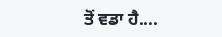ਤੋਂ ਵਡਾ ਹੈ....